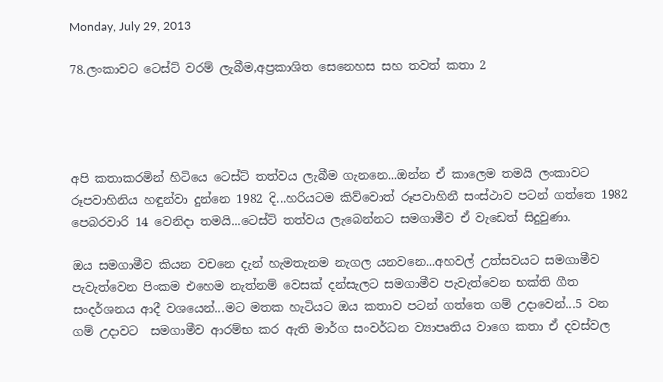Monday, July 29, 2013

78.ලංකාවට ටෙස්ට් වරම් ලැබීම,අප්‍රකාශිත සෙනෙහස සහ තවත් කතා 2




අපි කතාකරමින් හිටියෙ ටෙස්ට් තත්වය ලැබීම ගැනනෙ...ඔන්න ඒ කාලෙම තමයි ලංකාවට රූපවාහිනිය හඳුන්වා දුන්නෙ 1982 දි...හරියටම කිව්වොත් රූපවාහිනී සංස්ථාව පටන් ගත්තෙ 1982 පෙබරවාරි 14 වෙනිදා තමයි...ටෙස්ට් තත්වය ලැබෙන්නට සමගාමීව ඒ වැඩෙත් සිදුවුණා.

ඔය සමගාමීව කියන වචනෙ දැන් හැමතැනම නැගල යනවනෙ...අහවල් උත්සවයට සමගාමීව පැවැත්වෙන පිංකම එහෙම නැත්නම් වෙසක් දන්සැලට සමගාමීව පැවැත්වෙන භක්ති ගීත සංදර්ශනය ආදී වශයෙන්...මට මතක හැටියට ඔය කතාව පටන් ගත්තෙ ගම් උදාවෙන්...5 වන ගම් උදාවට  සමගාමීව ආරම්භ කර ඇති මාර්ග සංවර්ධන ව්‍යාපෘතිය වාගෙ කතා ඒ දවස්වල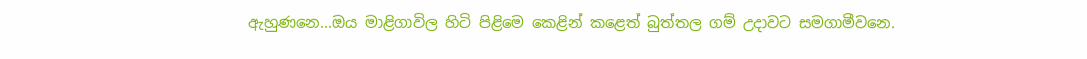ඇහුණනෙ...ඔය මාළිගාවිල හිටි පිළිමෙ කෙළින් කළෙත් බුත්තල ගම් උදාවට සමගාමීවනෙ.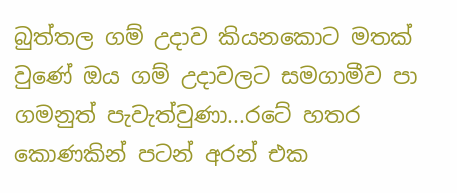බුත්තල ගම් උදාව කියනකොට මතක් වුණේ ඔය ගම් උදාවලට සමගාමීව පා ගමනුත් පැවැත්වුණා...රටේ හතර කොණකින් පටන් අරන් එක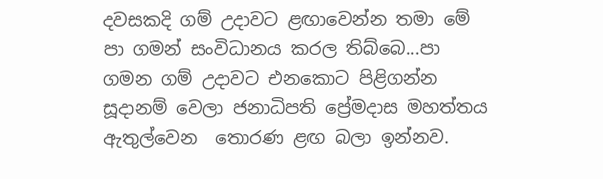දවසකදි ගම් උදාවට ළඟාවෙන්න තමා මේ පා ගමන් සංවිධානය කරල තිබ්බෙ...පා ගමන ගම් උදාවට එනකොට පිළිගන්න සූදානම් වෙලා ජනාධිපති ප්‍රේමදාස මහත්තය ඇතුල්වෙන  තොරණ ළඟ බලා ඉන්නව.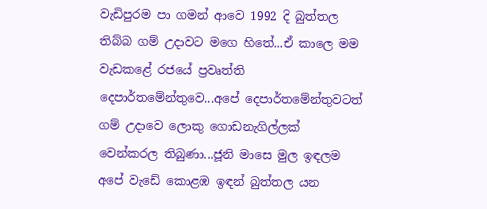වැඩිපුරම පා ගමන් ආවෙ 1992 දි බුත්තල තිබ්බ ගම් උදාවට මගෙ හිතේ...ඒ කාලෙ මම වැඩකළේ රජයේ ප්‍රවෘත්ති දෙපාර්තමේන්තුවෙ...අපේ දෙපාර්තමේන්තුවටත් ගම් උදාවෙ ලොකු ගොඩනැගිල්ලක් වෙන්කරල තිබුණා...ජූනි මාසෙ මුල ඉඳලම අපේ වැඩේ කොළඹ ඉඳන් බුත්තල යන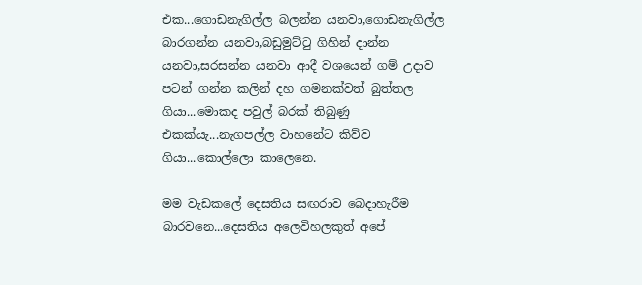එක...ගොඩනැගිල්ල බලන්න යනවා,ගොඩනැගිල්ල බාරගන්න යනවා,බඩුමුට්ටු ගිහින් දාන්න යනවා,සරසන්න යනවා ආදී වශයෙන් ගම් උදාව පටන් ගන්න කලින් දහ ගමනක්වත් බුත්තල ගියා...මොකද පවුල් බරක් තිබුණු එකක්යැ...නැගපල්ල වාහනේට කිව්ව ගියා...කොල්ලො කාලෙනෙ.

මම වැඩකලේ දෙසතිය සඟරාව බෙදාහැරීම බාරවනෙ...දෙසතිය අලෙවිහලකුත් අපේ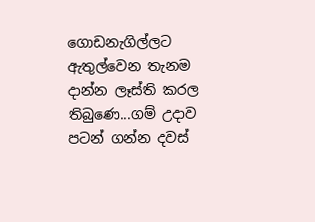ගොඩනැගිල්ලට ඇතුල්වෙන තැනම දාන්න ලෑස්ති කරල තිබුණෙ...ගම් උදාව පටන් ගන්න දවස්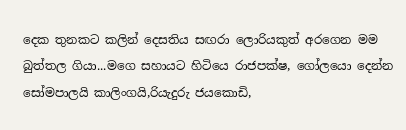දෙක තුනකට කලින් දෙසතිය සඟරා ලොරියකුත් අරගෙන මම බුත්තල ගියා...මගෙ සහායට හිටියෙ රාජපක්ෂ, ගෝලයො දෙන්න සෝමපාලයි කාලිංගයි,රියැදුරු ජයකොඩි,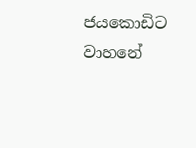ජයකොඩිට වාහනේ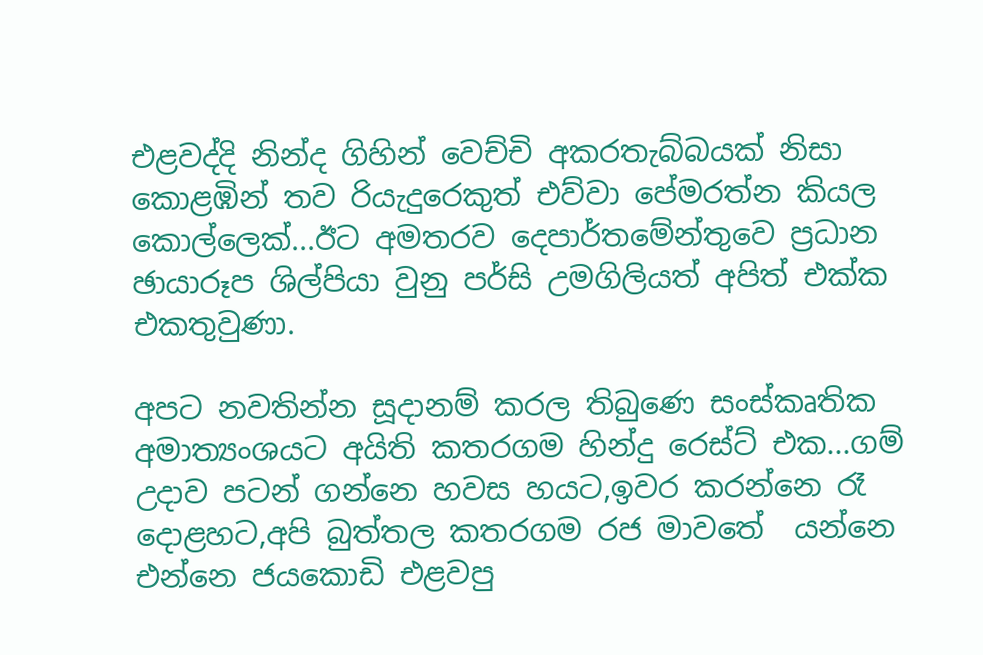එළවද්දි නින්ද ගිහින් වෙච්චි අකරතැබ්බයක් නිසා කොළඹින් තව රියැදුරෙකුත් එව්වා පේමරත්න කියල කොල්ලෙක්...ඊට අමතරව දෙපාර්තමේන්තුවෙ ප්‍රධාන ඡායාරූප ශිල්පියා වුනු පර්සි උමගිලියත් අපිත් එක්ක එකතුවුණා.

අපට නවතින්න සූදානම් කරල තිබුණෙ සංස්කෘතික අමාත්‍යංශයට අයිති කතරගම හින්දු රෙස්ට් එක...ගම් උදාව පටන් ගන්නෙ හවස හයට,ඉවර කරන්නෙ රෑ දොළහට,අපි බුත්තල කතරගම රජ මාවතේ  යන්නෙ එන්නෙ ජයකොඩි එළවපු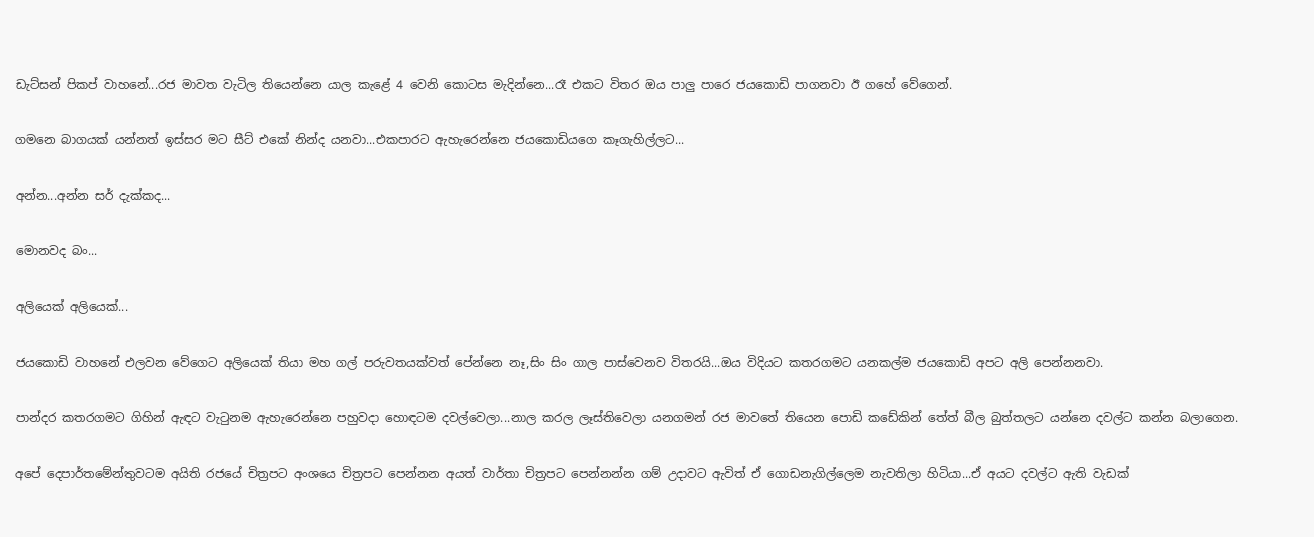ඩැට්සන් පිකප් වාහනේ...රජ මාවත වැටිල තියෙන්නෙ යාල කැළේ 4 වෙනි කොටස මැදින්නෙ...රෑ එකට විතර ඔය පාලු පාරෙ ජයකොඩි පාගනවා ඊ ගහේ වේගෙන්.

ගමනෙ බාගයක් යන්නත් ඉස්සර මට සීට් එකේ නින්ද යනවා...එකපාරට ඇහැරෙන්නෙ ජයකොඩියගෙ කෑගැහිල්ලට...

අන්න...අන්න සර් දැක්කද...

මොනවද බං...

අලියෙක් අලියෙක්...

ජයකොඩි වාහනේ එලවන වේගෙට අලියෙක් තියා මහ ගල් පරුවතයක්වත් පේන්නෙ නෑ,සිං සිං ගාල පාස්වෙනව විතරයි...ඔය විදියට කතරගමට යනකල්ම ජයකොඩි අපට අලි පෙන්නනවා.

පාන්දර කතරගමට ගිහින් ඇඳට වැටුනම ඇහැරෙන්නෙ පහුවදා හොඳටම දවල්වෙලා...නාල කරල ලෑස්තිවෙලා යනගමන් රජ මාවතේ තියෙන පොඩි කඩේකින් තේත් බීල බුත්තලට යන්නෙ දවල්ට කන්න බලාගෙන.

අපේ දෙපාර්තමේන්තුවටම අයිති රජයේ චිත්‍රපට අංශයෙ චිත්‍රපට පෙන්නන අයත් වාර්තා චිත්‍රපට පෙන්නන්න ගම් උදාවට ඇවිත් ඒ ගොඩනැගිල්ලෙම නැවතිලා හිටියා...ඒ අයට දවල්ට ඇති වැඩක්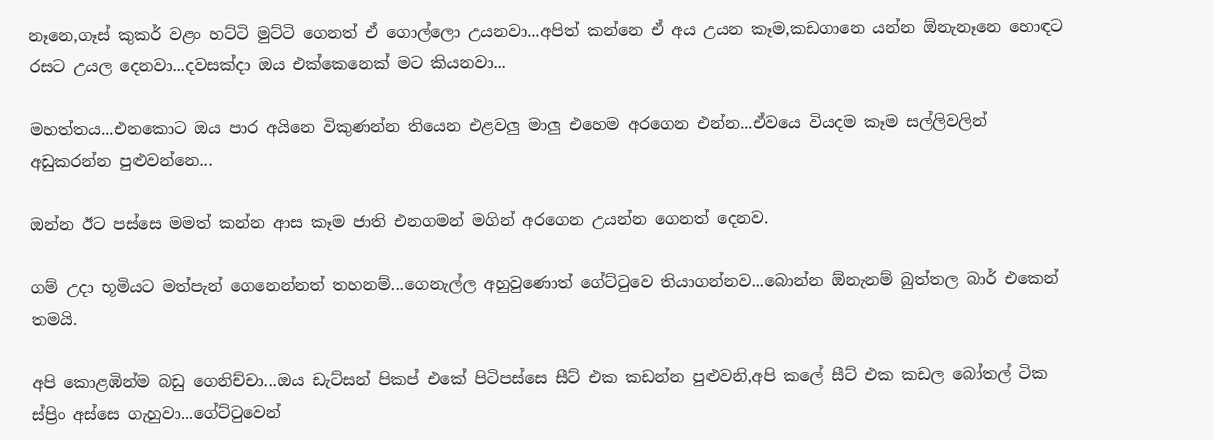නෑනෙ,ගෑස් කුකර් වළං හට්ටි මුට්ටි ගෙනත් ඒ ගොල්ලො උයනවා...අපිත් කන්නෙ ඒ අය උයන කෑම,කඩගානෙ යන්න ඕනැනෑනෙ හොඳට රසට උයල දෙනවා...දවසක්දා ඔය එක්කෙනෙක් මට කියනවා...

මහත්තය...එනකොට ඔය පාර අයිනෙ විකුණන්න තියෙන එළවලු මාලු එහෙම අරගෙන එන්න...ඒවයෙ වියදම කෑම සල්ලිවලින් අඩුකරන්න පුළුවන්නෙ...

ඔන්න ඊට පස්සෙ මමත් කන්න ආස කෑම ජාති එනගමන් මගින් අරගෙන උයන්න ගෙනත් දෙනව.

ගම් උදා භූමියට මත්පැන් ගෙනෙන්නත් තහනම්...ගෙනැල්ල අහුවුණොත් ගේට්ටුවෙ තියාගන්නව...බොන්න ඕනැනම් බුත්තල බාර් එකෙන් තමයි.

අපි කොළඹින්ම බඩු ගෙනිච්චා...ඔය ඩැට්සන් පිකප් එකේ පිටිපස්සෙ සීට් එක කඩන්න පුළුවනි,අපි කලේ සීට් එක කඩල බෝතල් ටික ස්ප්‍රිං අස්සෙ ගැහුවා...ගේට්ටුවෙන්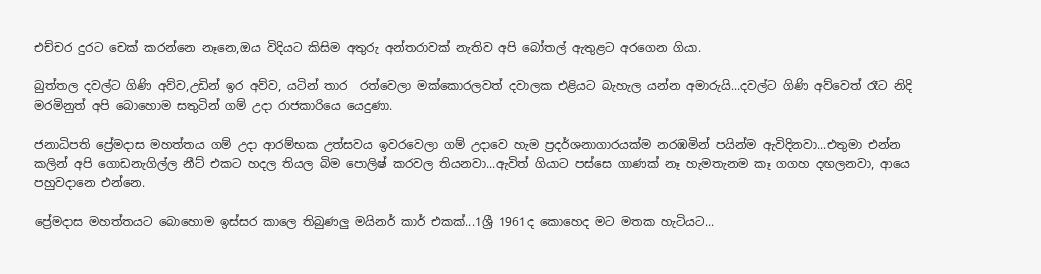එච්චර දුරට චෙක් කරන්නෙ නෑනෙ,ඔය විදියට කිසිම අතුරු අන්තරාවක් නැතිව අපි බෝතල් ඇතුළට අරගෙන ගියා.

බුත්තල දවල්ට ගිණි අව්ව,උඩින් ඉර අව්ව, යටින් තාර  රත්වෙලා මක්කොරලවත් දවාලක එළියට බැහැල යන්න අමාරුයි...දවල්ට ගිණි අව්වෙත් රෑට නිදි මරමිනුත් අපි බොහොම සතුටින් ගම් උදා රාජකාරියෙ යෙදුණා.

ජනාධිපති ප්‍රේමදාස මහත්තය ගම් උදා ආරම්භක උත්සවය ඉවරවෙලා ගම් උදාවෙ හැම ප්‍රදර්ශනාගාරයක්ම නරඹමින් පයින්ම ඇවිදිනවා...එතුමා එන්න කලින් අපි ගොඩනැගිල්ල නීට් එකට හදල තියල බිම පොලිෂ් කරවල තියනවා...ඇවිත් ගියාට පස්සෙ ගාණක් නෑ හැමතැනම කෑ ගගහ දඟලනවා, ආයෙ පහුවදානෙ එන්නෙ.

ප්‍රේමදාස මහත්තයට බොහොම ඉස්සර කාලෙ තිබුණලු මයිනර් කාර් එකක්...1ශ්‍රී 1961ද කොහෙද මට මතක හැටියට...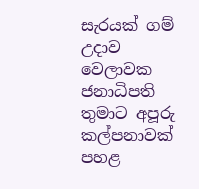සැරයක් ගම් උදාව වෙලාවක ජනාධිපති තුමාට අපූරු කල්පනාවක් පහළ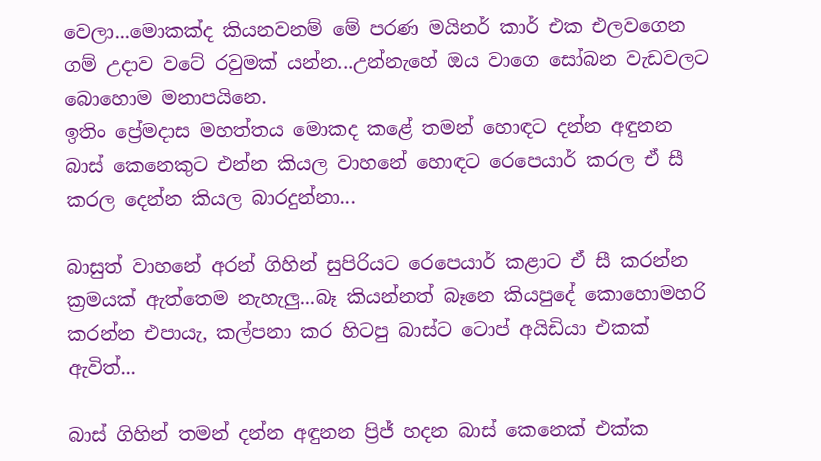වෙලා...මොකක්ද කියනවනම් මේ පරණ මයිනර් කාර් එක එලවගෙන ගම් උදාව වටේ රවුමක් යන්න...උන්නැහේ ඔය වාගෙ සෝබන වැඩවලට බොහොම මනාපයිනෙ.
ඉතිං ප්‍රේමදාස මහත්තය මොකද කළේ තමන් හොඳට දන්න අඳුනන බාස් කෙනෙකුට එන්න කියල වාහනේ හොඳට රෙපෙයාර් කරල ඒ සී කරල දෙන්න කියල බාරදුන්නා...

බාසුත් වාහනේ අරන් ගිහින් සුපිරියට රෙපෙයාර් කළාට ඒ සී කරන්න ක්‍රමයක් ඇත්තෙම නැහැලු...බෑ කියන්නත් බෑනෙ කියපුදේ කොහොමහරි කරන්න එපායැ, කල්පනා කර හිටපු බාස්ට ටොප් අයිඩියා එකක් ඇවිත්...

බාස් ගිහින් තමන් දන්න අඳුනන ප්‍රිජ් හදන බාස් කෙනෙක් එක්ක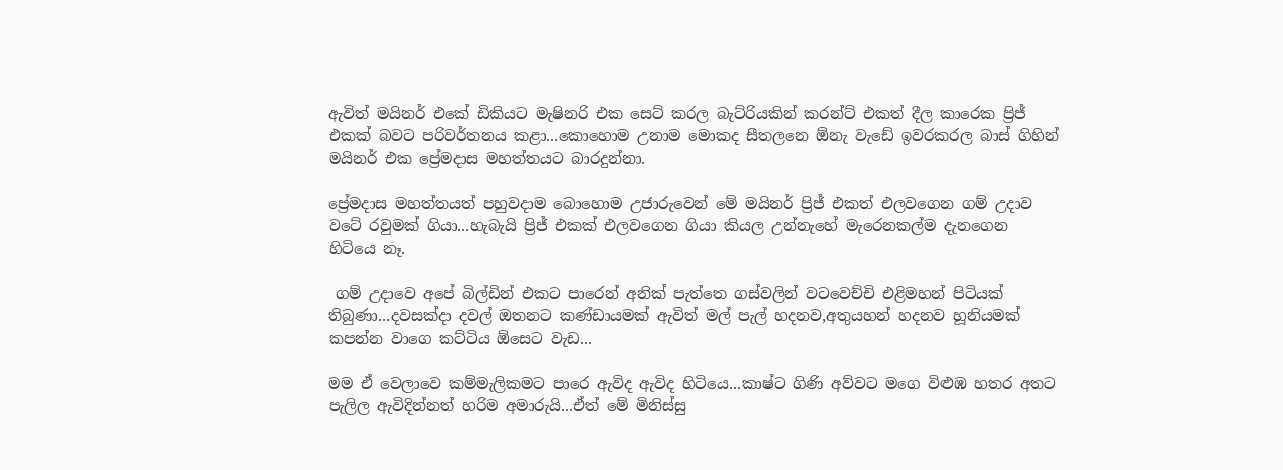ඇවිත් මයිනර් එකේ ඩිකියට මැෂිනරි එක සෙට් කරල බැට්රියකින් කරන්ට් එකත් දීල කාරෙක ප්‍රිජ් එකක් බවට පරිවර්තනය කළා...කොහොම උනාම මොකද සීතලනෙ ඕනැ වැඩේ ඉවරකරල බාස් ගිහින් මයිනර් එක ප්‍රේමදාස මහත්තයට බාරදුන්නා.

ප්‍රේමදාස මහත්තයත් පහුවදාම බොහොම උජාරුවෙන් මේ මයිනර් ප්‍රිජ් එකත් එලවගෙන ගම් උදාව වටේ රවුමක් ගියා...හැබැයි ප්‍රිජ් එකක් එලවගෙන ගියා කියල උන්නැහේ මැරෙනකල්ම දැනගෙන හිටියෙ නෑ.

 ගම් උදාවෙ අපේ බිල්ඩින් එකට පාරෙන් අනික් පැත්තෙ ගස්වලින් වටවෙච්චි එළිමහන් පිටියක් තිබුණා...දවසක්දා දවල් ඔතනට කණ්ඩායමක් ඇවිත් මල් පැල් හදනව,අතුයහන් හදනව හූනියමක් කපන්න වාගෙ කට්ටිය ඕසෙට වැඩ...

මම ඒ වෙලාවෙ කම්මැලිකමට පාරෙ ඇවිද ඇවිද හිටියෙ...කාෂ්ට ගිණි අව්වට මගෙ විළුඹ හතර අතට පැලිල ඇවිදින්නත් හරිම අමාරුයි...ඒත් මේ මිනිස්සු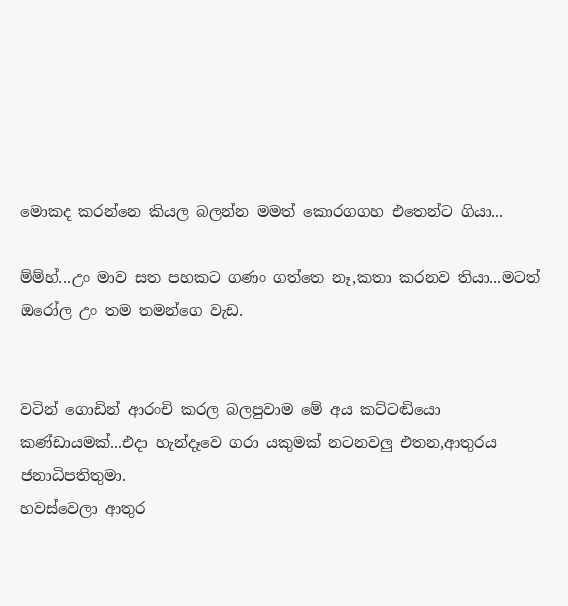මොකද කරන්නෙ කියල බලන්න මමත් කොරගගහ එතෙන්ට ගියා...

ම්ම්හ්...උං මාව සත පහකට ගණං ගත්තෙ නෑ,කතා කරනව තියා...මටත් ඔරෝල උං තම තමන්ගෙ වැඩ.


වටින් ගොඩින් ආරංචි කරල බලපුවාම මේ අය කට්ටඬියො කණ්ඩායමක්...එදා හැන්දෑවෙ ගරා යකුමක් නටනවලු එතන,ආතුරය ජනාධිපතිතුමා.
හවස්වෙලා ආතුර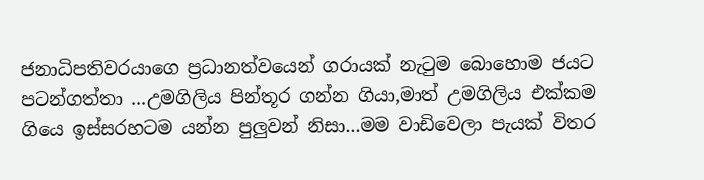ජනාධිපතිවරයාගෙ ප්‍රධානත්වයෙන් ගරායක් නැටුම බොහොම ජයට පටන්ගත්තා ...උමගිලිය පින්තූර ගන්න ගියා,මාත් උමගිලිය එක්කම ගියෙ ඉස්සරහටම යන්න පුලුවන් නිසා...මම වාඩිවෙලා පැයක් විතර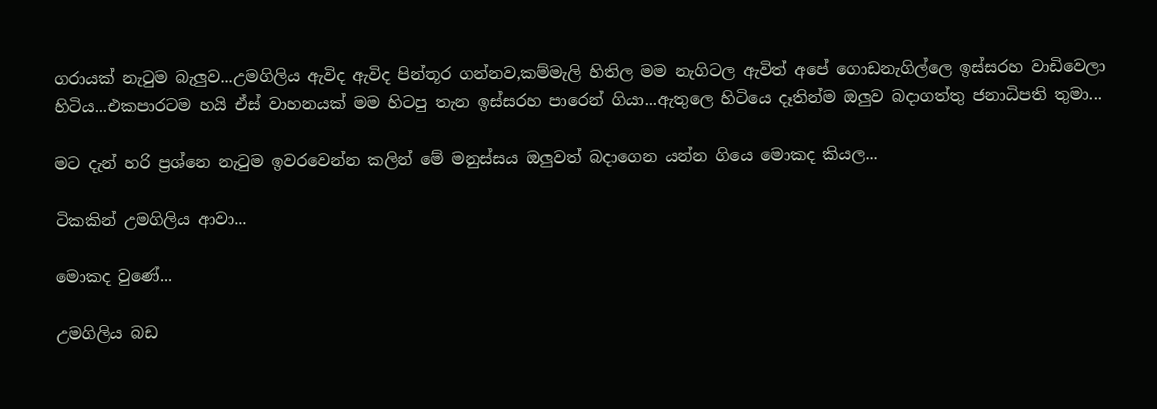ගරායක් නැටුම බැලුව...උමගිලිය ඇවිද ඇවිද පින්තූර ගන්නව,කම්මැලි හිතිල මම නැගිටල ඇවිත් අපේ ගොඩනැගිල්ලෙ ඉස්සරහ වාඩිවෙලා හිටිය...එකපාරටම හයි ඒස් වාහනයක් මම හිටපු තැන ඉස්සරහ පාරෙන් ගියා...ඇතුලෙ හිටියෙ දෑතින්ම ඔලුව බදාගත්තු ජනාධිපති තුමා...

මට දැන් හරි ප්‍රශ්නෙ නැටුම ඉවරවෙන්න කලින් මේ මනුස්සය ඔලුවත් බදාගෙන යන්න ගියෙ මොකද කියල...

ටිකකින් උමගිලිය ආවා...

මොකද වුණේ...

උමගිලිය බඩ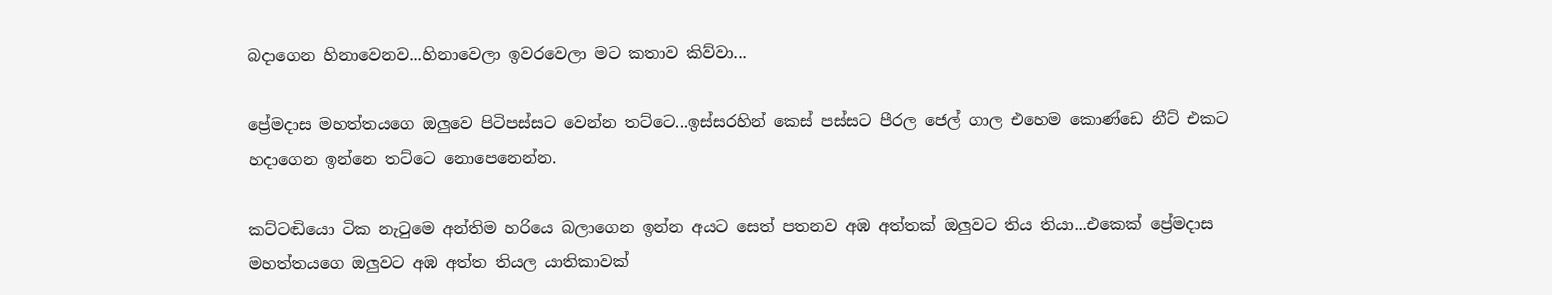බදාගෙන හිනාවෙනව...හිනාවෙලා ඉවරවෙලා මට කතාව කිව්වා...

ප්‍රේමදාස මහත්තයගෙ ඔලුවෙ පිටිපස්සට වෙන්න තට්ටෙ...ඉස්සරහින් කෙස් පස්සට පීරල ජෙල් ගාල එහෙම කොණ්ඩෙ නීට් එකට හදාගෙන ඉන්නෙ තට්ටෙ නොපෙනෙන්න.

කට්ටඬියො ටික නැටුමෙ අන්තිම හරියෙ බලාගෙන ඉන්න අයට සෙත් පතනව අඹ අත්තක් ඔලුවට තිය තියා...එකෙක් ප්‍රේමදාස මහත්තයගෙ ඔලුවට අඹ අත්ත තියල යාතිකාවක්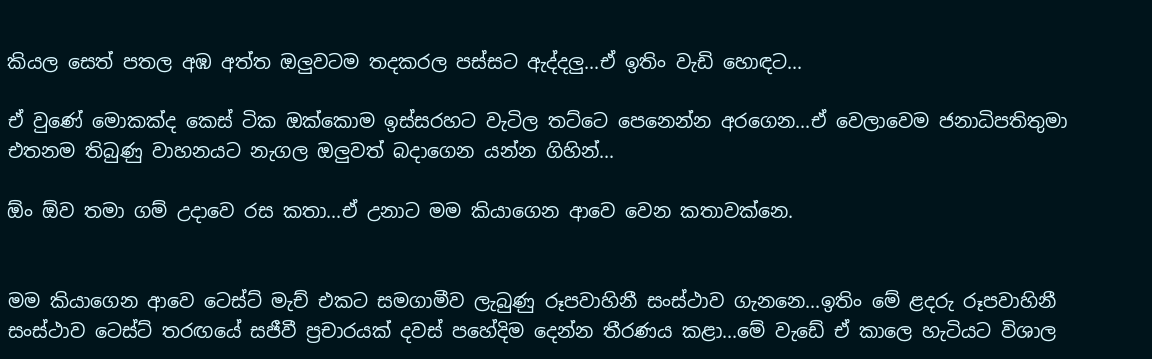කියල සෙත් පතල අඹ අත්ත ඔලුවටම තදකරල පස්සට ඇද්දලු...ඒ ඉතිං වැඩි හොඳට...

ඒ වුණේ මොකක්ද කෙස් ටික ඔක්කොම ඉස්සරහට වැටිල තට්ටෙ පෙනෙන්න අරගෙන...ඒ වෙලාවෙම ජනාධිපතිතුමා එතනම තිබුණු වාහනයට නැගල ඔලුවත් බදාගෙන යන්න ගිහින්...

ඕං ඕව තමා ගම් උදාවෙ රස කතා...ඒ උනාට මම කියාගෙන ආවෙ වෙන කතාවක්නෙ.


මම කියාගෙන ආවෙ ටෙස්ට් මැච් එකට සමගාමීව ලැබුණු රූපවාහිනී සංස්ථාව ගැනනෙ...ඉතිං මේ ළදරු රූපවාහිනී සංස්ථාව ටෙස්ට් තරඟයේ සජීවී ප්‍රචාරයක් දවස් පහේදිම දෙන්න තීරණය කළා...මේ වැඩේ ඒ කාලෙ හැටියට විශාල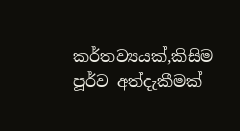කර්තව්‍යයක්,කිසිම පූර්ව අත්දැකීමක්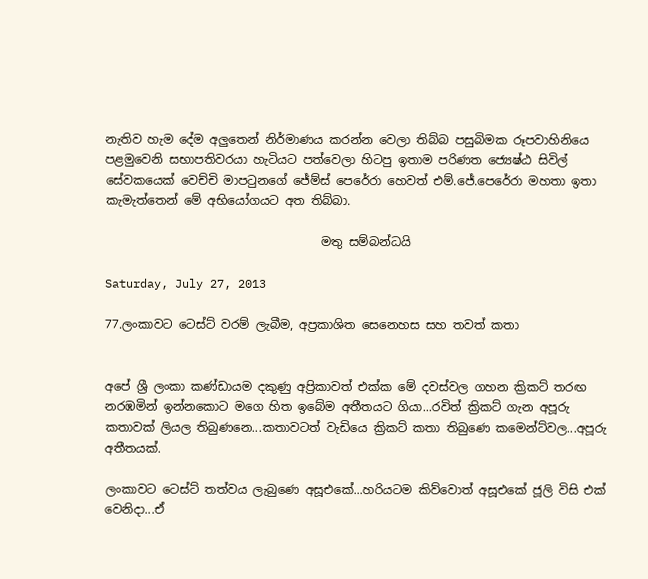නැතිව හැම දේම අලුතෙන් නිර්මාණය කරන්න වෙලා තිබ්බ පසුබිමක රූපවාහිනියෙ පළමුවෙනි සභාපතිවරයා හැටියට පත්වෙලා හිටපු ඉතාම පරිණත ජ්‍යෙෂ්ඨ සිවිල් සේවකයෙක් වෙච්චි මාපටුනගේ ජේම්ස් පෙරේරා හෙවත් එම්.ජේ.පෙරේරා මහතා ඉතා කැමැත්තෙන් මේ අභියෝගයට අත තිබ්බා.

                                    මතු සම්බන්ධයි

Saturday, July 27, 2013

77.ලංකාවට ටෙස්ට් වරම් ලැබීම, අප්‍රකාශිත සෙනෙහස සහ තවත් කතා


අපේ ශ්‍රී ලංකා කණ්ඩායම දකුණු අප්‍රිකාවත් එක්ක මේ දවස්වල ගහන ක්‍රිකට් තරඟ නරඹමින් ඉන්නකොට මගෙ හිත ඉබේම අතීතයට ගියා...රවිත් ක්‍රිකට් ගැන අපූරු කතාවක් ලියල තිබුණනෙ...කතාවටත් වැඩියෙ ක්‍රිකට් කතා තිබුණෙ කමෙන්ට්වල...අපූරු අතීතයක්.

ලංකාවට ටෙස්ට් තත්වය ලැබුණෙ අසූඑකේ...හරියටම කිව්වොත් අසූඑකේ ජූලි විසි එක් වෙනිදා...ඒ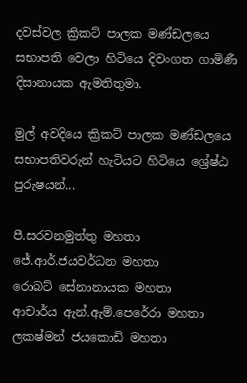දවස්වල ක්‍රිකට් පාලක මණ්ඩලයෙ සභාපති වෙලා හිටියෙ දිවංගත ගාමිණී දිසානායක ඇමතිතුමා.

මුල් අවදියෙ ක්‍රිකට් පාලක මණ්ඩලයෙ සභාපතිවරුන් හැටියට හිටියෙ ශ්‍රේෂ්ඨ පුරුෂයන්...

පී.සරවනමුත්තු මහතා
ජේ.ආර්.ජයවර්ධන මහතා
රොබට් සේනානායක මහතා
ආචාර්ය ඇන්.ඇම්.පෙරේරා මහතා
ලකෂ්මන් ජයකොඩි මහතා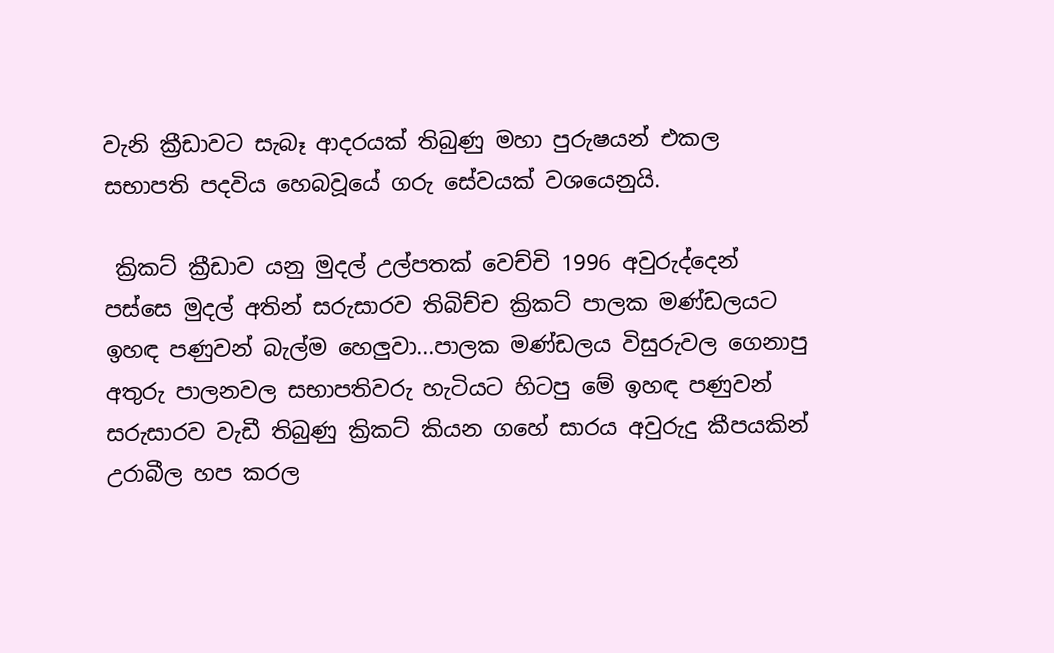වැනි ක්‍රීඩාවට සැබෑ ආදරයක් තිබුණු මහා පුරුෂයන් එකල සභාපති පදවිය හෙබවූයේ ගරු සේවයක් වශයෙනුයි.

 ක්‍රිකට් ක්‍රීඩාව යනු මුදල් උල්පතක් වෙච්චි 1996 අවුරුද්දෙන් පස්සෙ මුදල් අතින් සරුසාරව තිබිච්ච ක්‍රිකට් පාලක මණ්ඩලයට ඉහඳ පණුවන් බැල්ම හෙලුවා...පාලක මණ්ඩලය විසුරුවල ගෙනාපු අතුරු පාලනවල සභාපතිවරු හැටියට හිටපු මේ ඉහඳ පණුවන් සරුසාරව වැඩී තිබුණු ක්‍රිකට් කියන ගහේ සාරය අවුරුදු කීපයකින් උරාබීල හප කරල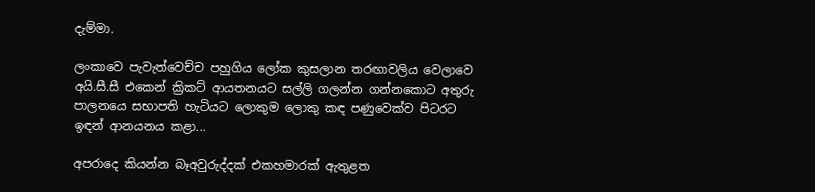දැම්මා.

ලංකාවෙ පැවැත්වෙච්ච පහුගිය ලෝක කුසලාන තරඟාවලිය වෙලාවෙ අයි.සී.සී එකෙන් ක්‍රිකට් ආයතනයට සල්ලි ගලන්න ගන්නකොට අතුරු පාලනයෙ සභාපති හැටියට ලොකුම ලොකු කඳ පණුවෙක්ව පිටරට ඉඳන් ආනයනය කළා...

අපරාදෙ කියන්න බෑඅවුරුද්දක් එකහමාරක් ඇතුළත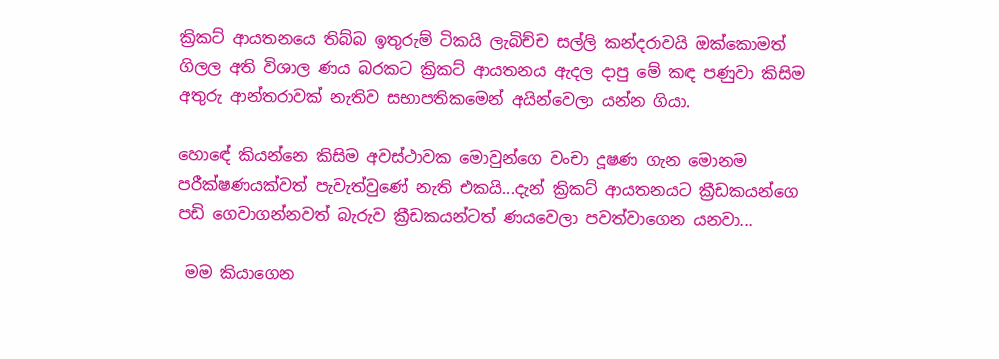ක්‍රිකට් ආයතනයෙ තිබ්බ ඉතුරුම් ටිකයි ලැබිච්ච සල්ලි කන්දරාවයි ඔක්කොමත් ගිලල අති විශාල ණය බරකට ක්‍රිකට් ආයතනය ඇදල දාපු මේ කඳ පණුවා කිසිම අතුරු ආන්තරාවක් නැතිව සභාපතිකමෙන් අයින්වෙලා යන්න ගියා.

හොඳේ කියන්නෙ කිසිම අවස්ථාවක මොවුන්ගෙ වංචා දූෂණ ගැන මොනම පරීක්ෂණයක්වත් පැවැත්වුණේ නැති එකයි...දැන් ක්‍රිකට් ආයතනයට ක්‍රීඩකයන්ගෙ පඩි ගෙවාගන්නවත් බැරුව ක්‍රීඩකයන්ටත් ණයවෙලා පවත්වාගෙන යනවා...

 මම කියාගෙන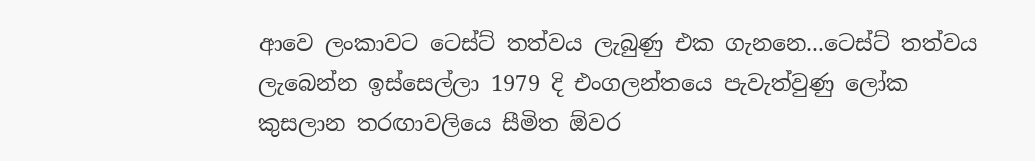ආවෙ ලංකාවට ටෙස්ට් තත්වය ලැබුණු එක ගැනනෙ...ටෙස්ට් තත්වය ලැබෙන්න ඉස්සෙල්ලා 1979 දි එංගලන්තයෙ පැවැත්වුණු ලෝක කුසලාන තරඟාවලියෙ සීමිත ඕවර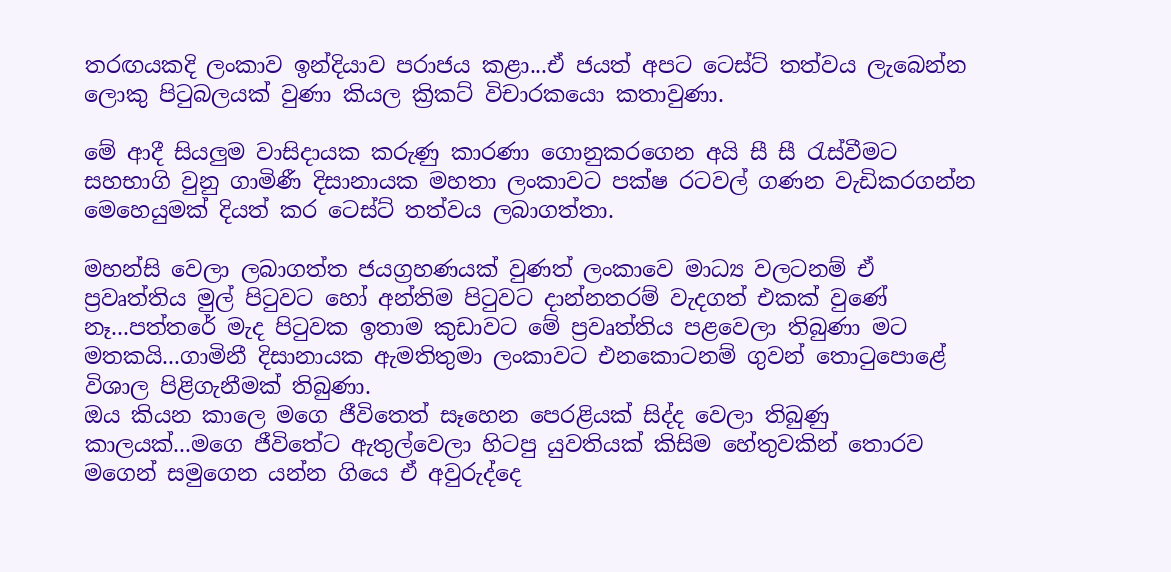තරඟයකදි ලංකාව ඉන්දියාව පරාජය කළා...ඒ ජයත් අපට ටෙස්ට් තත්වය ලැබෙන්න ලොකු පිටුබලයක් වුණා කියල ක්‍රිකට් විචාරකයො කතාවුණා.

මේ ආදී සියලුම වාසිදායක කරුණු කාරණා ගොනුකරගෙන අයි සී සී රැස්වීමට සහභාගි වුනු ගාමිණී දිසානායක මහතා ලංකාවට පක්ෂ රටවල් ගණන වැඩිකරගන්න මෙහෙයුමක් දියත් කර ටෙස්ට් තත්වය ලබාගත්තා.

මහන්සි වෙලා ලබාගත්ත ජයග්‍රහණයක් වුණත් ලංකාවෙ මාධ්‍ය වලටනම් ඒ ප්‍රවෘත්තිය මුල් පිටුවට හෝ අන්තිම පිටුවට දාන්නතරම් වැදගත් එකක් වුණේ නෑ...පත්තරේ මැද පිටුවක ඉතාම කුඩාවට මේ ප්‍රවෘත්තිය පළවෙලා තිබුණා මට මතකයි...ගාමිනී දිසානායක ඇමතිතුමා ලංකාවට එනකොටනම් ගුවන් තොටුපොළේ විශාල පිළිගැනීමක් තිබුණා.
ඔය කියන කාලෙ මගෙ ජීවිතෙත් සෑහෙන පෙරළියක් සිද්ද වෙලා තිබුණු කාලයක්...මගෙ ජීවිතේට ඇතුල්වෙලා හිටපු යුවතියක් කිසිම හේතුවකින් තොරව මගෙන් සමුගෙන යන්න ගියෙ ඒ අවුරුද්දෙ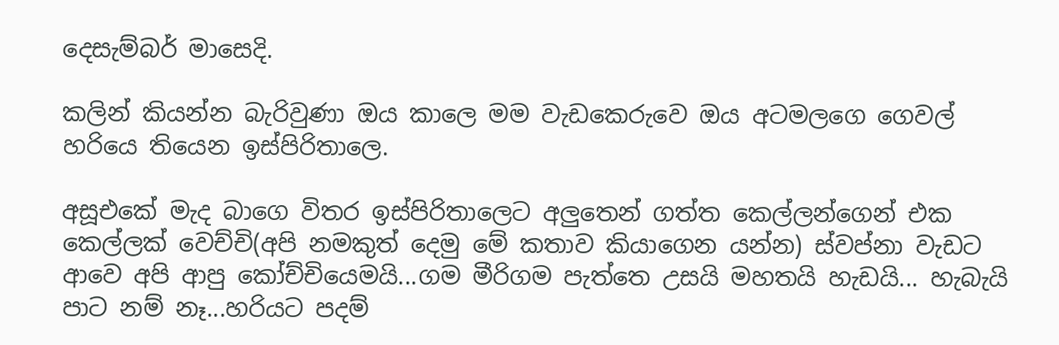දෙසැම්බර් මාසෙදි.

කලින් කියන්න බැරිවුණා ඔය කාලෙ මම වැඩකෙරුවෙ ඔය අටමලගෙ ගෙවල් හරියෙ තියෙන ඉස්පිරිතාලෙ.

අසූඑකේ මැද බාගෙ විතර ඉස්පිරිතාලෙට අලුතෙන් ගත්ත කෙල්ලන්ගෙන් එක කෙල්ලක් වෙච්චි(අපි නමකුත් දෙමු මේ කතාව කියාගෙන යන්න) ස්වප්නා වැඩට ආවෙ අපි ආපු කෝච්චියෙමයි...ගම මීරිගම පැත්තෙ උසයි මහතයි හැඩයි... හැබැයි පාට නම් නෑ...හරියට පදම්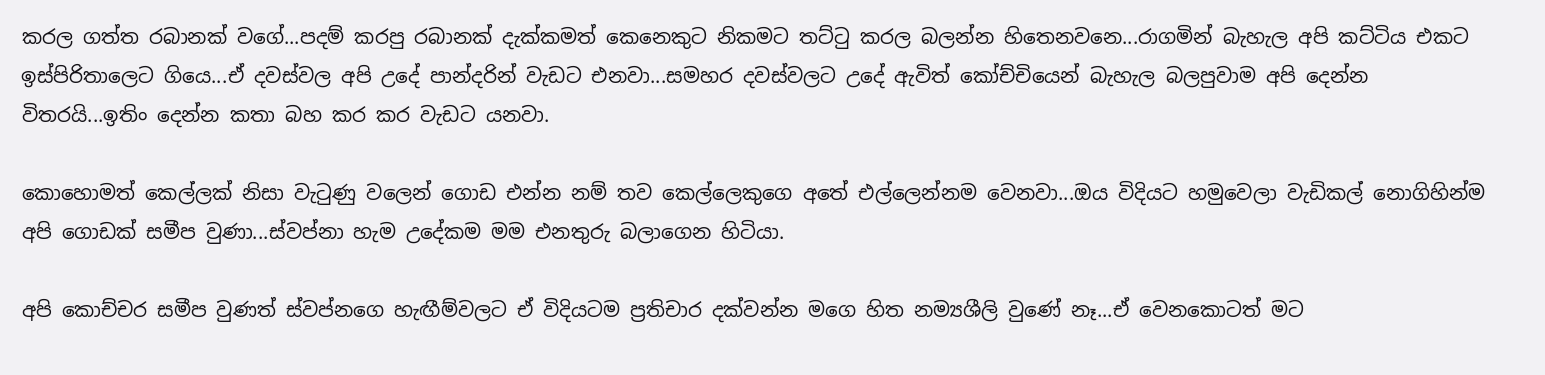කරල ගත්ත රබානක් වගේ...පදම් කරපු රබානක් දැක්කමත් කෙනෙකුට නිකමට තට්ටු කරල බලන්න හිතෙනවනෙ...රාගමින් බැහැල අපි කට්ටිය එකට ඉස්පිරිතාලෙට ගියෙ...ඒ දවස්වල අපි උදේ පාන්දරින් වැඩට එනවා...සමහර දවස්වලට උදේ ඇවිත් කෝච්චියෙන් බැහැල බලපුවාම අපි දෙන්න විතරයි...ඉතිං දෙන්න කතා බහ කර කර වැඩට යනවා.

කොහොමත් කෙල්ලක් නිසා වැටුණු වලෙන් ගොඩ එන්න නම් තව කෙල්ලෙකුගෙ අතේ එල්ලෙන්නම වෙනවා...ඔය විදියට හමුවෙලා වැඩිකල් නොගිහින්ම අපි ගොඩක් සමීප වුණා...ස්වප්නා හැම උදේකම මම එනතුරු බලාගෙන හිටියා.

අපි කොච්චර සමීප වුණත් ස්වප්නගෙ හැඟීම්වලට ඒ විදියටම ප්‍රතිචාර දක්වන්න මගෙ හිත නම්‍යශීලි වුණේ නෑ...ඒ වෙනකොටත් මට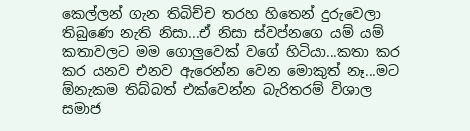කෙල්ලන් ගැන තිබිච්ච තරහ හිතෙන් දුරුවෙලා තිබුණෙ නැති නිසා...ඒ නිසා ස්වප්නගෙ යම් යම් කතාවලට මම ගොලුවෙක් වගේ හිටියා...කතා කර කර යනව එනව ඇරෙන්න වෙන මොකුත් නෑ...මට ඕනැකම තිබ්බත් එක්වෙන්න බැරිතරම් විශාල සමාජ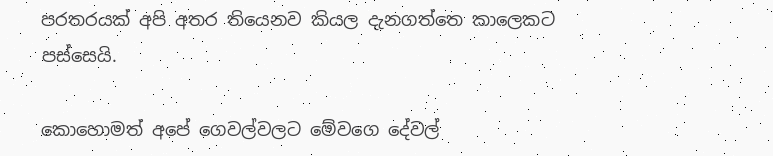පරතරයක් අපි අතර තියෙනව කියල දැනගත්තෙ කාලෙකට පස්සෙයි.

කොහොමත් අපේ ගෙවල්වලට මේවගෙ දේවල්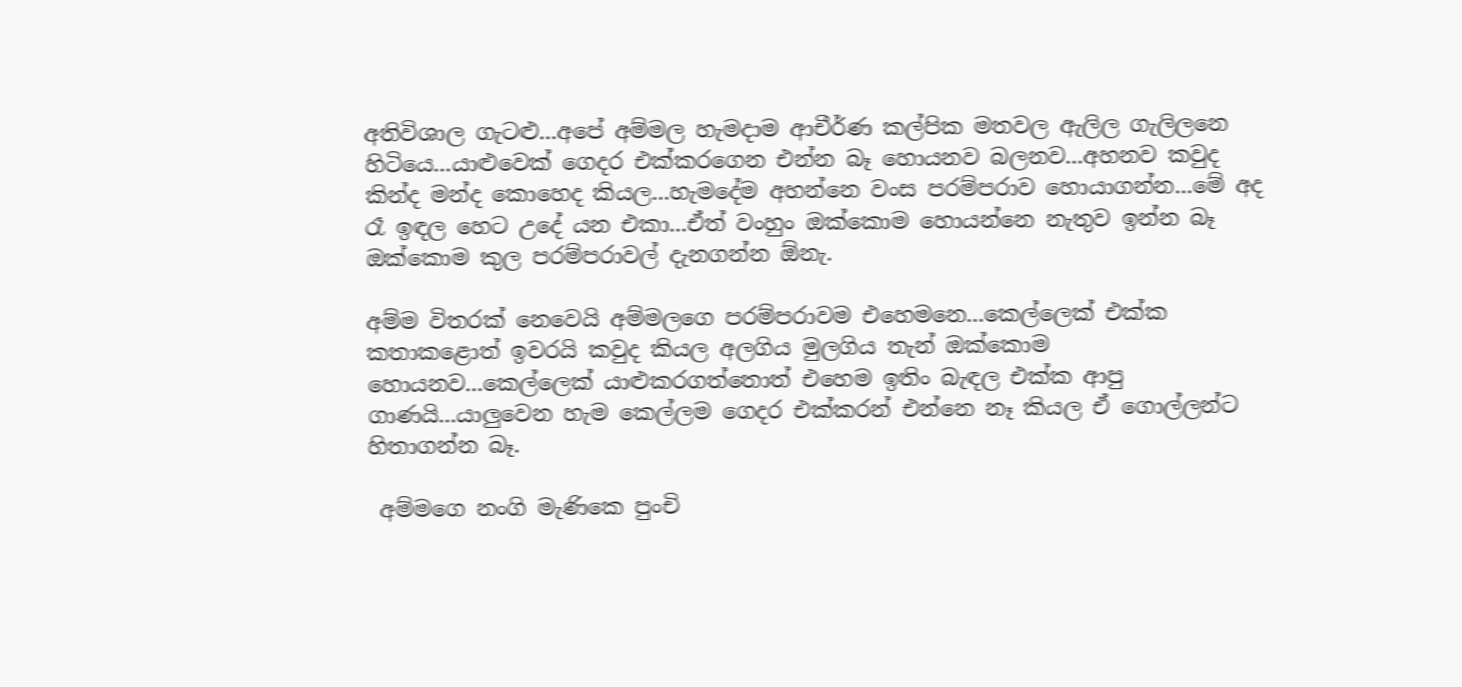අතිවිශාල ගැටළු...අපේ අම්මල හැමදාම ආචීර්ණ කල්පික මතවල ඇලිල ගැලිලනෙ හිටියෙ...යාළුවෙක් ගෙදර එක්කරගෙන එන්න බෑ හොයනව බලනව...අහනව කවුද කින්ද මන්ද කොහෙද කියල...හැමදේම අහන්නෙ වංස පරම්පරාව හොයාගන්න...මේ අද රෑ ඉඳල හෙට උදේ යන එකා...ඒත් වංහුං ඔක්කොම හොයන්නෙ නැතුව ඉන්න බෑ ඔක්කොම කුල පරම්පරාවල් දැනගන්න ඕනැ.

අම්ම විතරක් නෙවෙයි අම්මලගෙ පරම්පරාවම එහෙමනෙ...කෙල්ලෙක් එක්ක කතාකළොත් ඉවරයි කවුද කියල අලගිය මුලගිය තැන් ඔක්කොම හොයනව...කෙල්ලෙක් යාළුකරගත්තොත් එහෙම ඉතිං බැඳල එක්ක ආපු ගාණයි...යාලුවෙන හැම කෙල්ලම ගෙදර එක්කරන් එන්නෙ නෑ කියල ඒ ගොල්ලන්ට හිතාගන්න බෑ.

 අම්මගෙ නංගි මැණිකෙ පුංචි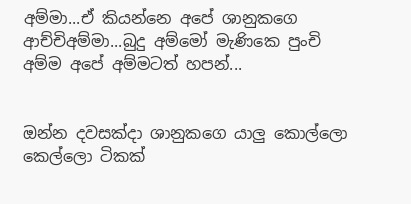අම්මා...ඒ කියන්නෙ අපේ ශානුකගෙ ආච්චිඅම්මා...බුදු අම්මෝ මැණිකෙ පුංචි අම්ම අපේ අම්මටත් හපන්...


ඔන්න දවසක්දා ශානුකගෙ යාලු කොල්ලො කෙල්ලො ටිකක්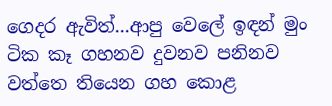ගෙදර ඇවිත්...ආපු වෙලේ ඉඳන් මුං ටික කෑ ගහනව දුවනව පනිනව වත්තෙ තියෙන ගහ කොළ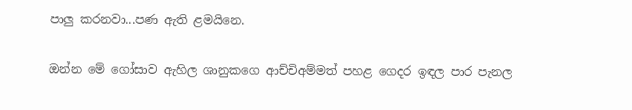පාලු කරනවා...පණ ඇති ළමයිනෙ.

ඔන්න මේ ගෝසාව ඇහිල ශානුකගෙ ආච්චිඅම්මත් පහළ ගෙදර ඉඳල පාර පැනල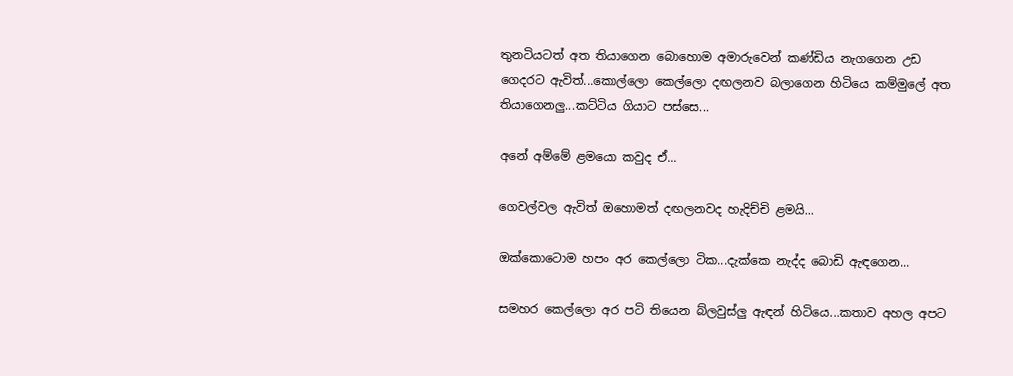තුනටියටත් අත තියාගෙන බොහොම අමාරුවෙන් කණ්ඩිය නැගගෙන උඩ ගෙදරට ඇවිත්...කොල්ලො කෙල්ලො දඟලනව බලාගෙන හිටියෙ කම්මුලේ අත තියාගෙනලු...කට්ටිය ගියාට පස්සෙ...

අනේ අම්මේ ළමයො කවුද ඒ...

ගෙවල්වල ඇවිත් ඔහොමත් දඟලනවද හැදිච්චි ළමයි...

ඔක්කොටොම හපං අර කෙල්ලො ටික...දැක්කෙ නැද්ද බොඩි ඇඳගෙන...

සමහර කෙල්ලො අර පටි තියෙන බ්ලවුස්ලු ඇඳන් හිටියෙ...කතාව අහල අපට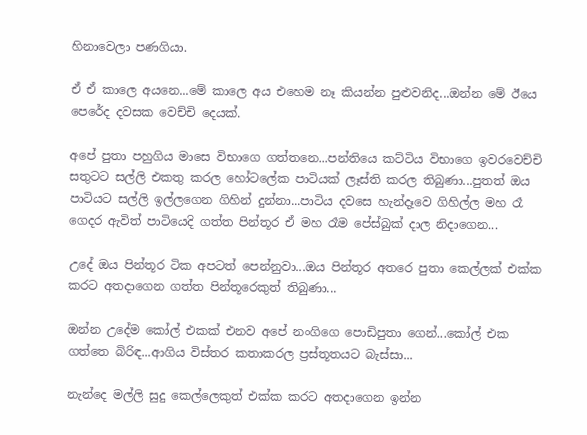හිනාවෙලා පණගියා.

ඒ ඒ කාලෙ අයනෙ...මේ කාලෙ අය එහෙම නෑ කියන්න පුළුවනිද...ඔන්න මේ ඊයෙ පෙරේද දවසක වෙච්චි දෙයක්.

අපේ පුතා පහුගිය මාසෙ විභාගෙ ගත්තනෙ...පන්තියෙ කට්ටිය විභාගෙ ඉවරවෙච්චි සතුටට සල්ලි එකතු කරල හෝටලේක පාටියක් ලෑස්ති කරල තිබුණා...පුතත් ඔය පාටියට සල්ලි ඉල්ලගෙන ගිහින් දුන්නා...පාටිය දවසෙ හැන්දෑවෙ ගිහිල්ල මහ රෑ ගෙදර ඇවිත් පාටියෙදි ගත්ත පින්තූර ඒ මහ රෑම පේස්බුක් දාල නිදාගෙන...

උදේ ඔය පින්තූර ටික අපටත් පෙන්නුවා...ඔය පින්තූර අතරෙ පුතා කෙල්ලක් එක්ක කරට අතදාගෙන ගත්ත පින්තූරෙකුත් තිබුණා...

ඔන්න උදේම කෝල් එකක් එනව අපේ නංගිගෙ පොඩිපුතා ගෙන්...කෝල් එක ගත්තෙ බිරිඳ...ආගිය විස්තර කතාකරල ප්‍රස්තූතයට බැස්සා...

නැන්දෙ මල්ලි සුදු කෙල්ලෙකුත් එක්ක කරට අතදාගෙන ඉන්න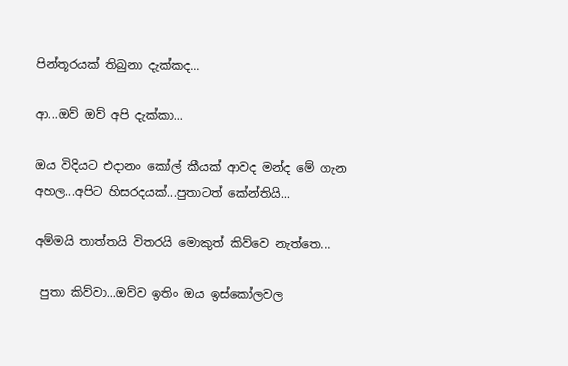පින්තූරයක් තිබුනා දැක්කද...

ආ...ඔව් ඔව් අපි දැක්කා...

ඔය විදියට එදානං කෝල් කීයක් ආවද මන්ද මේ ගැන අහල...අපිට හිසරදයක්...පුතාටත් කේන්තියි...

අම්මයි තාත්තයි විතරයි මොකුත් කිව්වෙ නැත්තෙ...

 පුතා කිව්වා...ඔව්ව ඉතිං ඔය ඉස්කෝලවල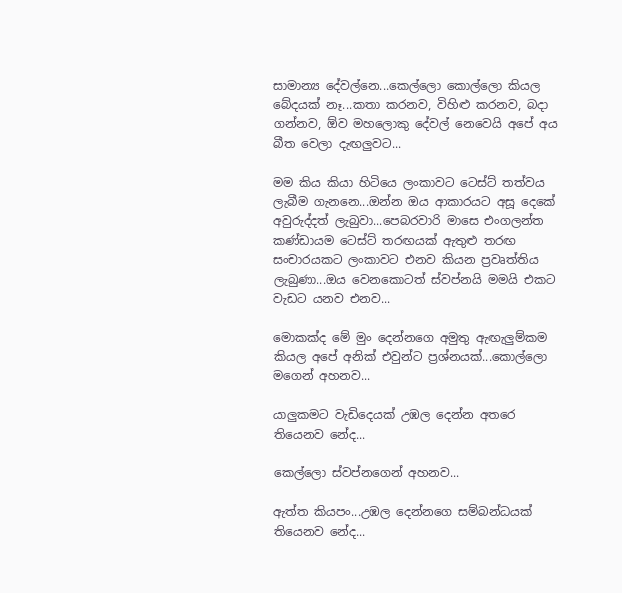සාමාන්‍ය දේවල්නෙ...කෙල්ලො කොල්ලො කියල බේදයක් නෑ...කතා කරනව, විහිළු කරනව, බදා ගන්නව, ඕව මහලොකු දේවල් නෙවෙයි අපේ අය බීත වෙලා දැඟලුවට...

මම කිය කියා හිටියෙ ලංකාවට ටෙස්ට් තත්වය ලැබීම ගැනනෙ...ඔන්න ඔය ආකාරයට අසූ දෙකේ අවුරුද්දත් ලැබුවා...පෙබරවාරි මාසෙ එංගලන්ත කණ්ඩායම ටෙස්ට් තරඟයක් ඇතුළු තරඟ සංචාරයකට ලංකාවට එනව කියන ප්‍රවෘත්තිය ලැබුණා...ඔය වෙනකොටත් ස්වප්නයි මමයි එකට වැඩට යනව එනව...

මොකක්ද මේ මුං දෙන්නගෙ අමුතු ඇඟැලුම්කම කියල අපේ අනික් එවුන්ට ප්‍රශ්නයක්...කොල්ලො මගෙන් අහනව...

යාලුකමට වැඩිදෙයක් උඹල දෙන්න අතරෙ තියෙනව නේද...

කෙල්ලො ස්වප්නගෙන් අහනව...

ඇත්ත කියපං...උඹල දෙන්නගෙ සම්බන්ධයක් තියෙනව නේද...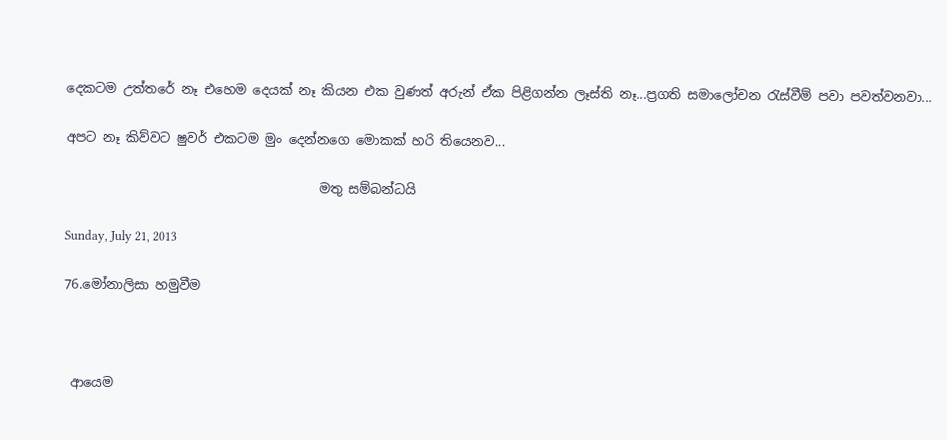දෙකටම උත්තරේ නෑ එහෙම දෙයක් නෑ කියන එක වුණත් අරුන් ඒක පිළිගන්න ලෑස්ති නෑ...ප්‍රගති සමාලෝචන රැස්වීම් පවා පවත්වනවා...

අපට නෑ කිව්වට ෂුවර් එකටම මුං දෙන්නගෙ මොකක් හරි තියෙනව...

                                       මතු සම්බන්ධයි

Sunday, July 21, 2013

76.මෝනාලිසා හමුවීම



 ආයෙම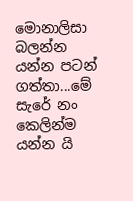මොනාලිසා බලන්න යන්න පටන් ගත්තා...මේ සැරේ නං කෙලින්ම යන්න යි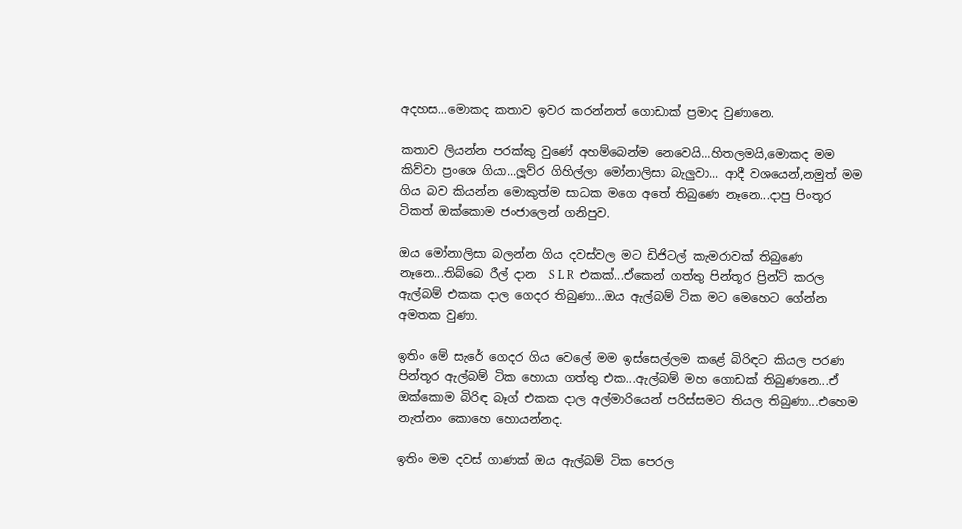අදහස...මොකද කතාව ඉවර කරන්නත් ගොඩාක් ප්‍රමාද වුණානෙ.

කතාව ලියන්න පරක්කු වුණේ අහම්බෙන්ම නෙවෙයි...හිතලමයි,මොකද මම කිව්වා ප්‍රංශෙ ගියා...ලූව්ර ගිහිල්ලා මෝනාලිසා බැලුවා... ආදී වශයෙන්,නමුත් මම ගිය බව කියන්න මොකුත්ම සාධක මගෙ අතේ තිබුණෙ නෑනෙ...දාපු පිංතූර ටිකත් ඔක්කොම ජංජාලෙන් ගනිපුව.

ඔය මෝනාලිසා බලන්න ගිය දවස්වල මට ඩිජිටල් කැමරාවක් තිබුණෙ නෑනෙ...තිබ්බෙ රීල් දාන  S L R  එකක්...ඒකෙන් ගත්තු පින්තූර ප්‍රින්ට් කරල ඇල්බම් එකක දාල ගෙදර තිබුණා...ඔය ඇල්බම් ටික මට මෙහෙට ගේන්න අමතක වුණා.

ඉතිං මේ සැරේ ගෙදර ගිය වෙලේ මම ඉස්සෙල්ලම කළේ බිරිඳට කියල පරණ පින්තූර ඇල්බම් ටික හොයා ගත්තු එක...ඇල්බම් මහ ගොඩක් තිබුණනෙ...ඒ ඔක්කොම බිරිඳ බෑග් එකක දාල අල්මාරියෙන් පරිස්සමට තියල තිබුණා...එහෙම නැත්නං කොහෙ හොයන්නද.

ඉතිං මම දවස් ගාණක් ඔය ඇල්බම් ටික පෙරල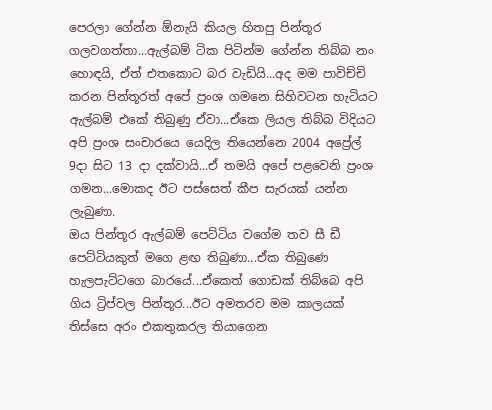පෙරලා ගේන්න ඕනැයි කියල හිතපු පින්තූර ගලවගත්තා...ඇල්බම් ටික පිටින්ම ගේන්න තිබ්බ නං හොඳයි, ඒත් එතකොට බර වැඩියි...අද මම පාවිච්චි කරන පින්තූරත් අපේ ප්‍රංශ ගමනෙ සිහිවටන හැටියට ඇල්බම් එකේ තිබුණු ඒවා...ඒකෙ ලියල තිබ්බ විදියට අපි ප්‍රංශ සංචාරයෙ යෙදිල තියෙන්නෙ 2004 අප්‍රේල් 9දා සිට 13 දා දක්වායි...ඒ තමයි අපේ පළවෙනි ප්‍රංශ ගමන...මොකද ඊට පස්සෙත් කීප සැරයක් යන්න ලැබුණා.
ඔය පින්තූර ඇල්බම් පෙට්ටිය වගේම තව සී ඩී පෙට්ටියකුත් මගෙ ළඟ තිබුණා...ඒක තිබුණෙ හැලපැට්ටගෙ බාරයේ...ඒකෙත් ගොඩක් තිබ්බෙ අපි ගිය ට්‍රිප්වල පින්තූර...ඊට අමතරව මම කාලයක් තිස්සෙ අරං එකතුකරල තියාගෙන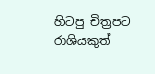හිටපු චිත්‍රපට රාශියකුත්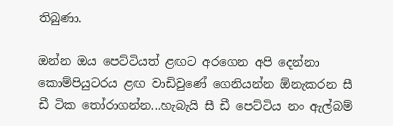තිබුණා.

ඔන්න ඔය පෙට්ටියත් ළඟට අරගෙන අපි දෙන්නා කොම්පියුටරය ළඟ වාඩිවුණේ ගෙනියන්න ඕනැකරන සී ඩී ටික තෝරාගන්න...හැබැයි සී ඩී පෙට්ටිය නං ඇල්බම්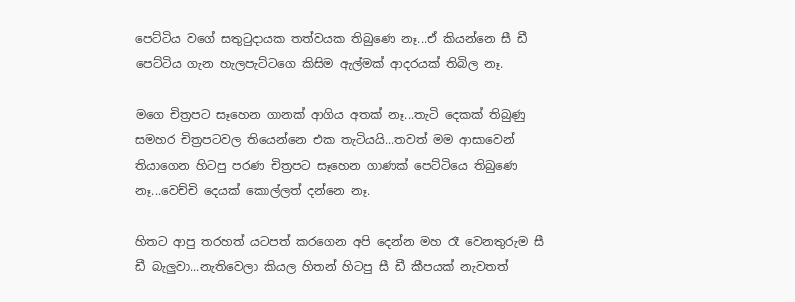පෙට්ටිය වගේ සතුටුදායක තත්වයක තිබුණෙ නෑ...ඒ කියන්නෙ සී ඩී පෙට්ටිය ගැන හැලපැට්ටගෙ කිසිම ඇල්මක් ආදරයක් තිබිල නෑ.

මගෙ චිත්‍රපට සෑහෙන ගානක් ආගිය අතක් නෑ...තැටි දෙකක් තිබුණු සමහර චිත්‍රපටවල තියෙන්නෙ එක තැටියයි...තවත් මම ආසාවෙන් තියාගෙන හිටපු පරණ චිත්‍රපට සෑහෙන ගාණක් පෙට්ටියෙ තිබුණෙ නෑ...වෙච්චි දෙයක් කොල්ලත් දන්නෙ නෑ.

හිතට ආපු තරහත් යටපත් කරගෙන අපි දෙන්න මහ රෑ වෙනතුරුම සී ඩී බැලුවා...නැතිවෙලා කියල හිතන් හිටපු සී ඩී කීපයක් නැවතත්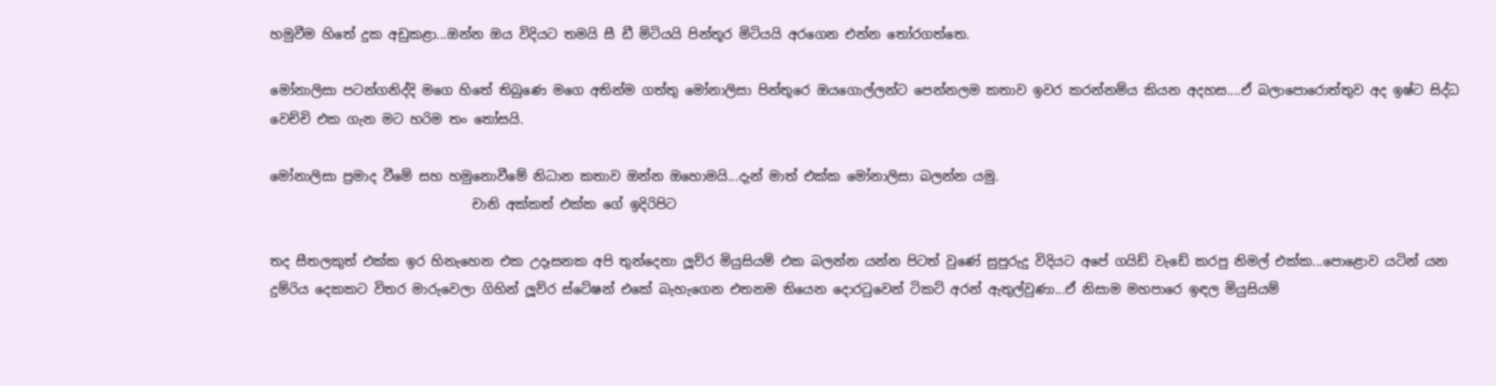හමුවීම හිතේ දුක අඩුකළා...ඔන්න ඔය විදියට තමයි සී ඩී මිටියයි පින්තූර මිටියයි අරගෙන එන්න තෝරගත්තෙ.

මෝනාලිසා පටන්ගනිද්දි මගෙ හිතේ තිබුණෙ මගෙ අතින්ම ගත්තු මෝනාලිසා පින්තූරෙ ඔයගොල්ලන්ට පෙන්නලම කතාව ඉවර කරන්නම්ය කියන අදහස....ඒ බලාපොරොත්තුව අද ඉෂ්ට සිද්ධ වෙච්චි එක ගැන මට හරිම තං තෝසයි.

මෝනාලිසා ප්‍රමාද වීමේ සහ හමුනොවීමේ නිධාන කතාව ඔන්න ඔහොමයි...දැන් මාත් එක්ක මෝනාලිසා බලන්න යමු.
                               චානි අක්කත් එක්ක ගේ ඉදිරිපිට

තද සීතලකුත් එක්ක ඉර හිනැහෙන එක උදෑසනක අපි තුන්දෙනා ලූව්ර මියුසියම් එක බලන්න යන්න පිටත් වුණේ සුපුරුදු විදියට අපේ ගයිඩ් වැඩේ කරපු නිමල් එක්ක...පොළොව යටින් යන දුම්රිය දෙකකට විතර මාරුවෙලා ගිහින් ලූව්ර ස්ටේෂන් එකේ බැහැගෙන එතනම තියෙන දොරටුවෙන් ටිකට් අරන් ඇතුල්වුණා...ඒ නිසාම මහපාරෙ ඉඳල මියුසියම්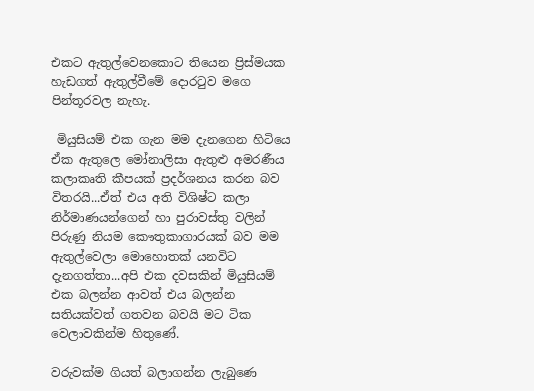එකට ඇතුල්වෙනකොට තියෙන ප්‍රිස්මයක හැඩගත් ඇතුල්වීමේ දොරටුව මගෙ පින්තූරවල නැහැ.

 මියුසියම් එක ගැන මම දැනගෙන හිටියෙ ඒක ඇතුලෙ මෝනාලිසා ඇතුළු අමරණීය කලාකෘති කීපයක් ප්‍රදර්ශනය කරන බව විතරයි...ඒත් එය අති විශිෂ්ට කලා නිර්මාණයන්ගෙන් හා පුරාවස්තු වලින් පිරුණු නියම කෞතුකාගාරයක් බව මම ඇතුල්වෙලා මොහොතක් යනවිට දැනගත්තා...අපි එක දවසකින් මියුසියම් එක බලන්න ආවත් එය බලන්න සතියක්වත් ගතවන බවයි මට ටික වෙලාවකින්ම හිතුණේ.

වරුවක්ම ගියත් බලාගන්න ලැබුණෙ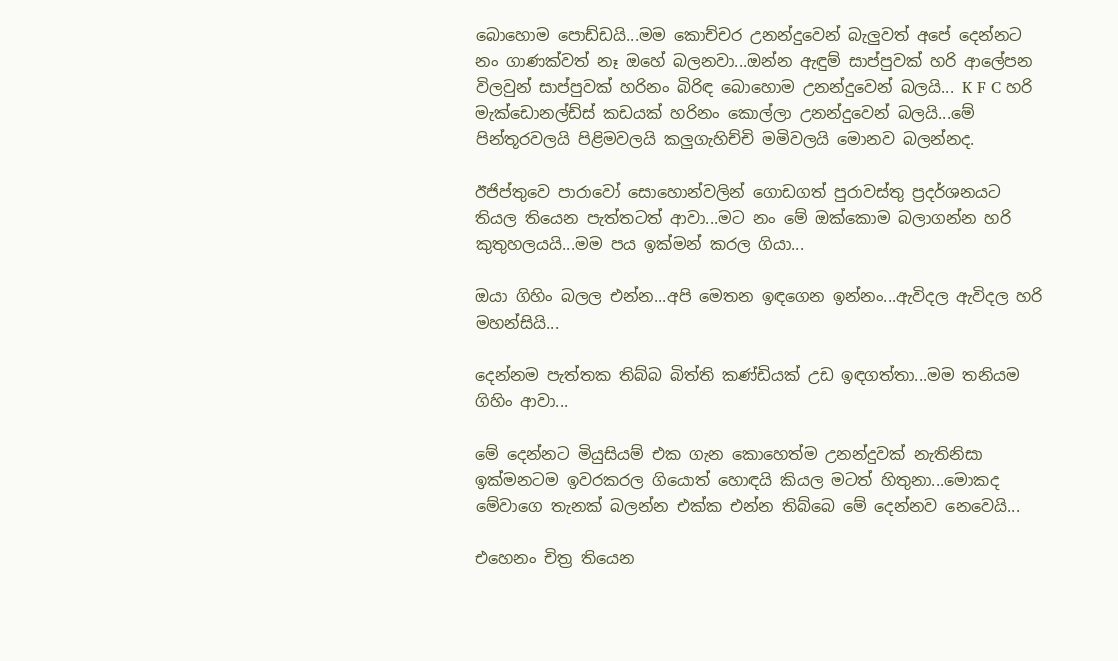බොහොම පොඩ්ඩයි...මම කොච්චර උනන්දුවෙන් බැලුවත් අපේ දෙන්නට නං ගාණක්වත් නෑ ඔහේ බලනවා...ඔන්න ඇඳුම් සාප්පුවක් හරි ආලේපන විලවුන් සාප්පුවක් හරිනං බිරිඳ බොහොම උනන්දුවෙන් බලයි... K F C හරි මැක්ඩොනල්ඩ්ස් කඩයක් හරිනං කොල්ලා උනන්දුවෙන් බලයි...මේ පින්තූරවලයි පිළිමවලයි කලුගැහිච්චි මමිවලයි මොනව බලන්නද.

ඊජිප්තුවෙ පාරාවෝ සොහොන්වලින් ගොඩගත් පුරාවස්තු ප්‍රදර්ශනයට තියල තියෙන පැත්තටත් ආවා...මට නං මේ ඔක්කොම බලාගන්න හරි කුතුහලයයි...මම පය ඉක්මන් කරල ගියා...

ඔයා ගිහිං බලල එන්න...අපි මෙතන ඉඳගෙන ඉන්නං...ඇවිදල ඇවිදල හරි මහන්සියි...

දෙන්නම පැත්තක තිබ්බ බිත්ති කණ්ඩියක් උඩ ඉඳගත්තා...මම තනියම ගිහිං ආවා...

මේ දෙන්නට මියුසියම් එක ගැන කොහෙත්ම උනන්දුවක් නැතිනිසා ඉක්මනටම ඉවරකරල ගියොත් හොඳයි කියල මටත් හිතුනා...මොකද මේවාගෙ තැනක් බලන්න එක්ක එන්න තිබ්බෙ මේ දෙන්නව නෙවෙයි...

එහෙනං චිත්‍ර තියෙන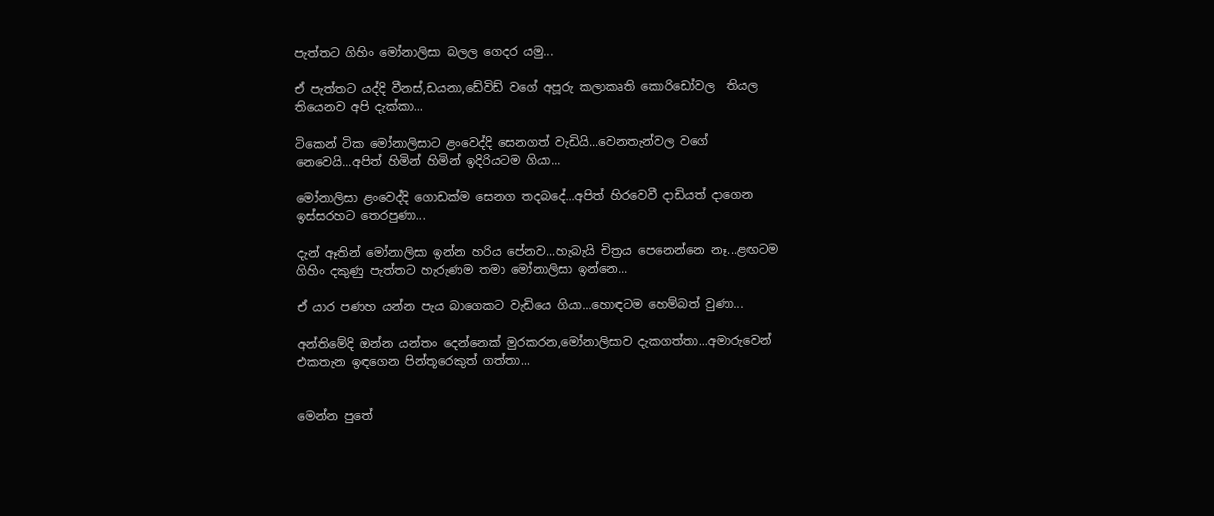පැත්තට ගිහිං මෝනාලිසා බලල ගෙදර යමු...

ඒ පැත්තට යද්දි වීනස්,ඩයනා,ඩේවිඩ් වගේ අපූරු කලාකෘති කොරිඩෝවල  තියල තියෙනව අපි දැක්කා...

ටිකෙන් ටික මෝනාලිසාට ළංවෙද්දි සෙනගත් වැඩියි...වෙනතැන්වල වගේ නෙවෙයි...අපිත් හිමින් හිමින් ඉදිරියටම ගියා...

මෝනාලිසා ළංවෙද්දි ගොඩක්ම සෙනග තදබදේ...අපිත් හිරවෙවී දාඩියත් දාගෙන ඉස්සරහට තෙරපුණා...

දැන් ඈතින් මෝනාලිසා ඉන්න හරිය පේනව...හැබැයි චිත්‍රය පෙනෙන්නෙ නෑ...ළඟටම ගිහිං දකුණු පැත්තට හැරුණම තමා මෝනාලිසා ඉන්නෙ...

ඒ යාර පණහ යන්න පැය බාගෙකට වැඩියෙ ගියා...හොඳටම හෙම්බත් වුණා...

අන්තිමේදි ඔන්න යන්තං දෙන්නෙක් මුරකරන,මෝනාලිසාව දැකගත්තා...අමාරුවෙන් එකතැන ඉඳගෙන පින්තූරෙකුත් ගත්තා...


මෙන්න පුතේ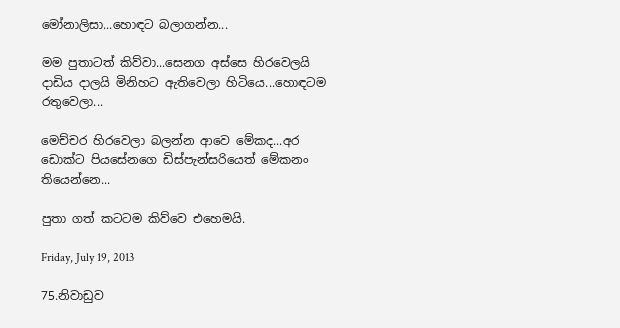මෝනාලිසා...හොඳට බලාගන්න...

මම පුතාටත් කිව්වා...සෙනග අස්සෙ හිරවෙලයි දාඩිය දාලයි මිනිහට ඇතිවෙලා හිටියෙ...හොඳටම රතුවෙලා...

මෙච්චර හිරවෙලා බලන්න ආවෙ මේකද...අර ඩොක්ට පියසේනගෙ ඩිස්පැන්සරියෙත් මේකනං තියෙන්නෙ...

පුතා ගත් කටටම කිව්වෙ එහෙමයි.

Friday, July 19, 2013

75.නිවාඩුව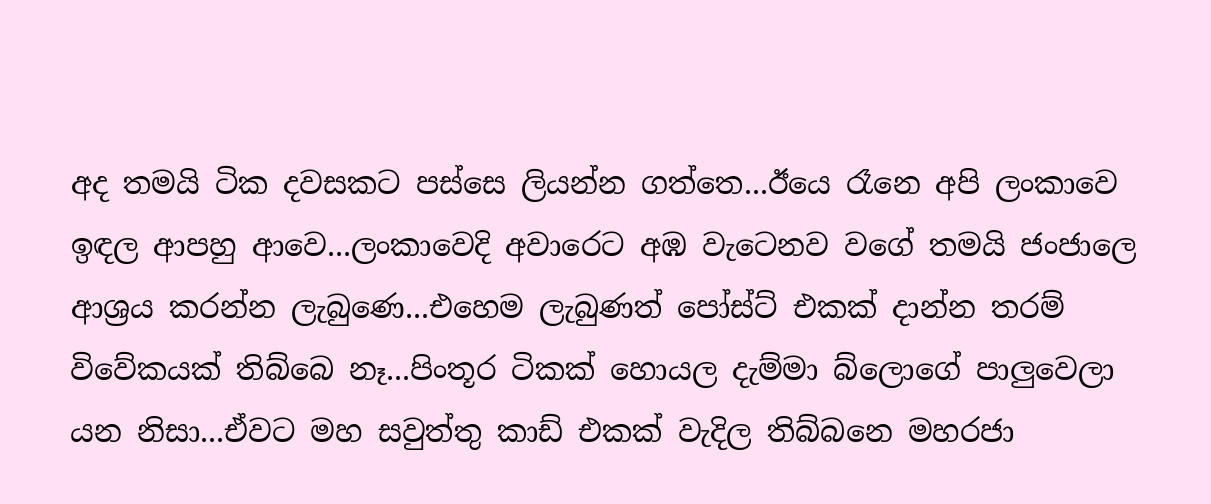අද තමයි ටික දවසකට පස්සෙ ලියන්න ගත්තෙ...ඊයෙ රෑනෙ අපි ලංකාවෙ ඉඳල ආපහු ආවෙ...ලංකාවෙදි අවාරෙට අඹ වැටෙනව වගේ තමයි ජංජාලෙ ආශ්‍රය කරන්න ලැබුණෙ...එහෙම ලැබුණත් පෝස්ට් එකක් දාන්න තරම් විවේකයක් තිබ්බෙ නෑ...පිංතූර ටිකක් හොයල දැම්මා බ්ලොගේ පාලුවෙලා යන නිසා...ඒවට මහ සවුත්තු කාඩ් එකක් වැදිල තිබ්බනෙ මහරජා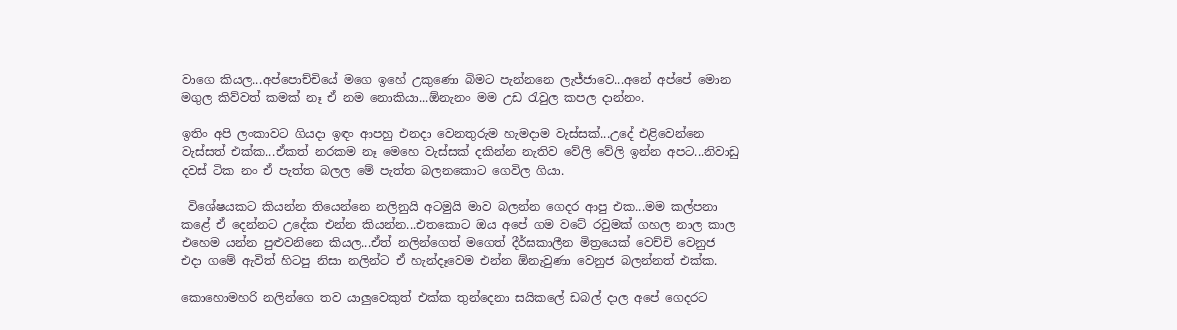වාගෙ කියල...අප්පොච්චියේ මගෙ ඉහේ උකුණො බිමට පැන්නනෙ ලැජ්ජාවෙ...අනේ අප්පේ මොන මගුල කිව්වත් කමක් නෑ ඒ නම නොකියා...ඕනැනං මම උඩ රැවුල කපල දාන්නං.

ඉතිං අපි ලංකාවට ගියදා ඉඳං ආපහු එනදා වෙනතුරුම හැමදාම වැස්සක්...උදේ එළිවෙන්නෙ වැස්සත් එක්ක...ඒකත් නරකම නෑ මෙහෙ වැස්සක් දකින්න නැතිව වේලි වේලි ඉන්න අපට...නිවාඩු දවස් ටික නං ඒ පැත්ත බලල මේ පැත්ත බලනකොට ගෙවිල ගියා.

 විශේෂයකට කියන්න තියෙන්නෙ නලිනුයි අටමුයි මාව බලන්න ගෙදර ආපු එක...මම කල්පනා කළේ ඒ දෙන්නට උදේක එන්න කියන්න...එතකොට ඔය අපේ ගම වටේ රවුමක් ගහල නාල කාල එහෙම යන්න පුළුවනිනෙ කියල...ඒත් නලින්ගෙත් මගෙත් දීර්ඝකාලීන මිත්‍රයෙක් වෙච්චි වෙනුජ එදා ගමේ ඇවිත් හිටපු නිසා නලින්ට ඒ හැන්දෑවෙම එන්න ඕනැවුණා වෙනුජ බලන්නත් එක්ක.

කොහොමහරි නලින්ගෙ තව යාලුවෙකුත් එක්ක තුන්දෙනා සයිකලේ ඩබල් දාල අපේ ගෙදරට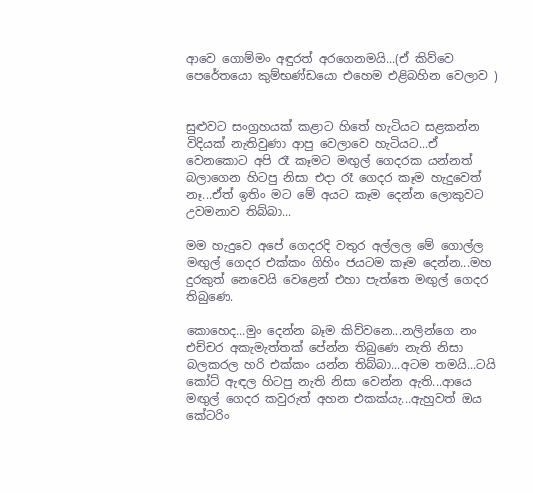ආවෙ ගොම්මං අඳුරත් අරගෙනමයි...(ඒ කිව්වෙ පෙරේතයො කුම්භණ්ඩයො එහෙම එළිබහින වෙලාව )


සුළුවට සංග්‍රහයක් කළාට හිතේ හැටියට සළකන්න විදියක් නැතිවුණා ආපු වෙලාවෙ හැටියට...ඒ වෙනකොට අපි රෑ කෑමට මඟුල් ගෙදරක යන්නත් බලාගෙන හිටපු නිසා එදා රෑ ගෙදර කෑම හැදුවෙත් නෑ...ඒත් ඉතිං මට මේ අයට කෑම දෙන්න ලොකුවට උවමනාව තිබ්බා...

මම හැදුවෙ අපේ ගෙදරදි වතුර අල්ලල මේ ගොල්ල මඟුල් ගෙදර එක්කං ගිහිං ජයටම කෑම දෙන්න...මහ දුරකුත් නෙවෙයි වෙළෙන් එහා පැත්තෙ මඟුල් ගෙදර තිබුණෙ.

කොහෙද...මුං දෙන්න බෑම කිව්වනෙ...නලින්ගෙ නං එච්චර අකැමැත්තක් පේන්න තිබුණෙ නැති නිසා බලකරල හරි එක්කං යන්න තිබ්බා...අටම තමයි...ටයි කෝට් ඇඳල හිටපු නැති නිසා වෙන්න ඇති...ආයෙ මඟුල් ගෙදර කවුරුත් අහන එකක්යැ...ඇහුවත් ඔය කේටරිං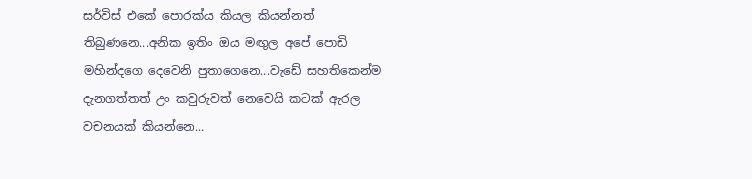සර්විස් එකේ පොරක්ය කියල කියන්නත් තිබුණනෙ...අනික ඉතිං ඔය මඟුල අපේ පොඩි මහින්දගෙ දෙවෙනි පුතාගෙනෙ...වැඩේ සහතිකෙන්ම දැනගත්තත් උං කවුරුවත් නෙවෙයි කටක් ඇරල වචනයක් කියන්නෙ...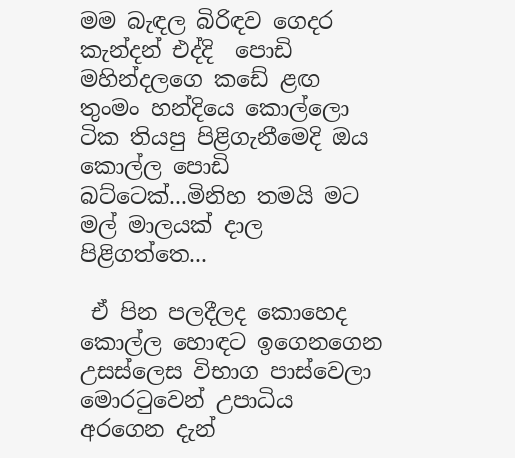මම බැඳල බිරිඳව ගෙදර කැන්දන් එද්දි  පොඩි මහින්දලගෙ කඩේ ළඟ තුංමං හන්දියෙ කොල්ලො ටික තියපු පිළිගැනීමෙදි ඔය කොල්ල පොඩි බට්ටෙක්...මිනිහ තමයි මට මල් මාලයක් දාල පිළිගත්තෙ...

 ඒ පින පලදීලද කොහෙද කොල්ල හොඳට ඉගෙනගෙන උසස්ලෙස විභාග පාස්වෙලා මොරටුවෙන් උපාධිය අරගෙන දැන්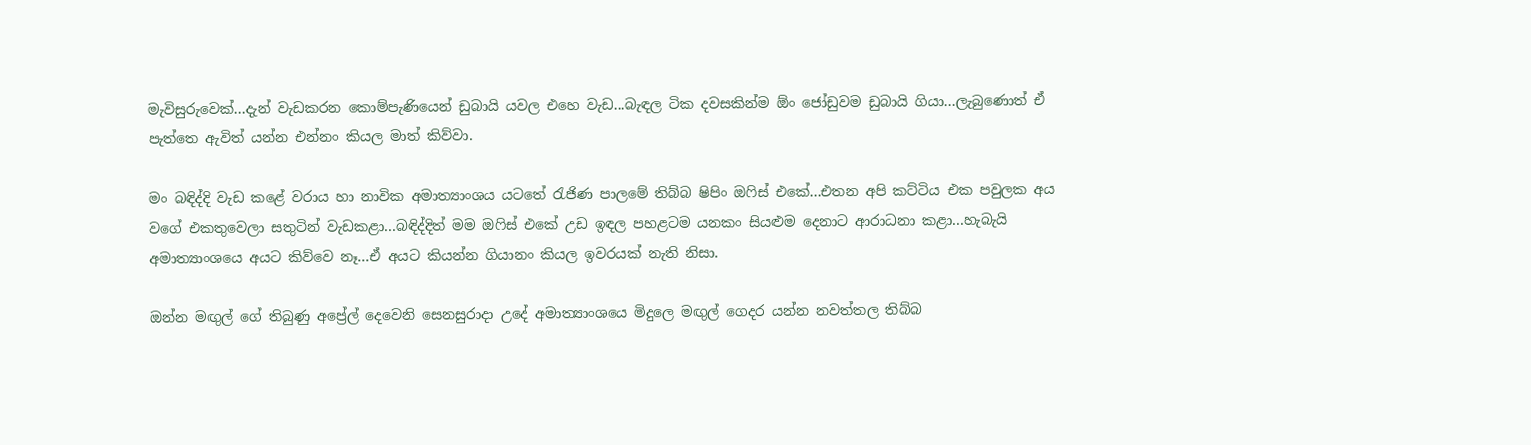මැවිසුරුවෙක්...දැන් වැඩකරන කොම්පැණියෙන් ඩුබායි යවල එහෙ වැඩ...බැඳල ටික දවසකින්ම ඕං ජෝඩුවම ඩුබායි ගියා...ලැබුණොත් ඒ පැත්තෙ ඇවිත් යන්න එන්නං කියල මාත් කිව්වා.

මං බඳිද්දි වැඩ කළේ වරාය හා නාවික අමාත්‍යාංශය යටතේ රැජිණ පාලමේ තිබ්බ ෂිපිං ඔෆිස් එකේ...එතන අපි කට්ටිය එක පවුලක අය වගේ එකතුවෙලා සතුටින් වැඩකළා...බඳිද්දිත් මම ඔෆිස් එකේ උඩ ඉඳල පහළටම යනකං සියළුම දෙනාට ආරාධනා කළා...හැබැයි අමාත්‍යාංශයෙ අයට කිව්වෙ නෑ...ඒ අයට කියන්න ගියානං කියල ඉවරයක් නැති නිසා.

ඔන්න මඟුල් ගේ තිබුණු අප්‍රේල් දෙවෙනි සෙනසුරාදා උදේ අමාත්‍යාංශයෙ මිදුලෙ මඟුල් ගෙදර යන්න නවත්තල තිබ්බ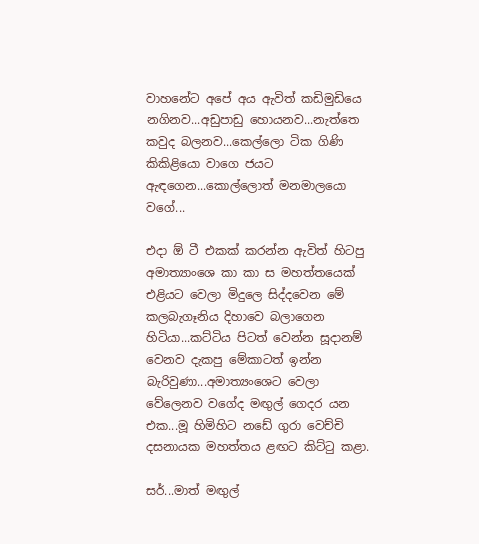වාහනේට අපේ අය ඇවිත් කඩිමුඩියෙ නගිනව...අඩුපාඩු හොයනව...නැත්තෙ කවුද බලනව...කෙල්ලො ටික ගිණි කිකිළියො වාගෙ ජයට ඇඳගෙන...කොල්ලොත් මනමාලයො වගේ...

එදා ඕ ටී එකක් කරන්න ඇවිත් හිටපු අමාත්‍යාංශෙ කා කා ස මහත්තයෙක් එළියට වෙලා මිදුලෙ සිද්දවෙන මේ කලබැගෑනිය දිහාවෙ බලාගෙන හිටියා...කට්ටිය පිටත් වෙන්න සූදානම් වෙනව දැකපු මේකාටත් ඉන්න බැරිවුණා...අමාත්‍යංශෙට වෙලා වේලෙනව වගේද මඟුල් ගෙදර යන එක...මූ හිමිහිට නඩේ ගුරා වෙච්චි දසනායක මහත්තය ළඟට කිට්ටු කළා.

සර්...මාත් මඟුල්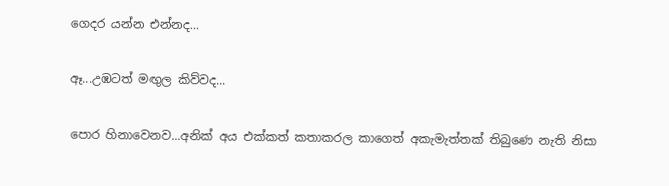ගෙදර යන්න එන්නද...

ඈ...උඹටත් මඟුල කිව්වද...

පොර හිනාවෙනව...අනික් අය එක්කත් කතාකරල කාගෙත් අකැමැත්තක් තිබුණෙ නැති නිසා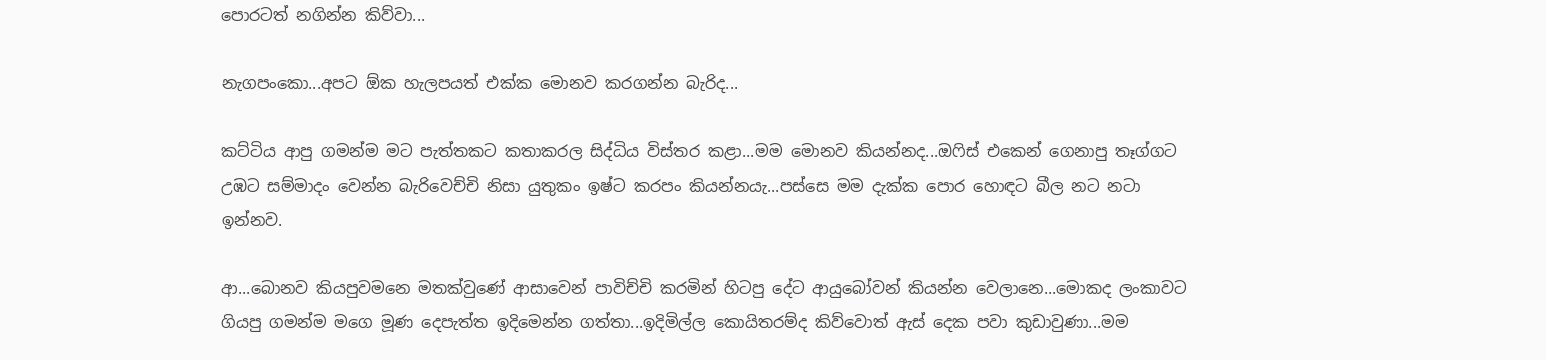පොරටත් නගින්න කිව්වා...

නැගපංකො...අපට ඕක හැලපයත් එක්ක මොනව කරගන්න බැරිද...

කට්ටිය ආපු ගමන්ම මට පැත්තකට කතාකරල සිද්ධිය විස්තර කළා...මම මොනව කියන්නද...ඔෆිස් එකෙන් ගෙනාපු තෑග්ගට උඹට සම්මාදං වෙන්න බැරිවෙච්චි නිසා යුතුකං ඉෂ්ට කරපං කියන්නයැ...පස්සෙ මම දැක්ක පොර හොඳට බීල නට නටා ඉන්නව.

ආ...බොනව කියපුවමනෙ මතක්වුණේ ආසාවෙන් පාවිච්චි කරමින් හිටපු දේට ආයුබෝවන් කියන්න වෙලානෙ...මොකද ලංකාවට ගියපු ගමන්ම මගෙ මූණ දෙපැත්ත ඉදිමෙන්න ගත්තා...ඉදිමිල්ල කොයිතරම්ද කිව්වොත් ඇස් දෙක පවා කුඩාවුණා...මම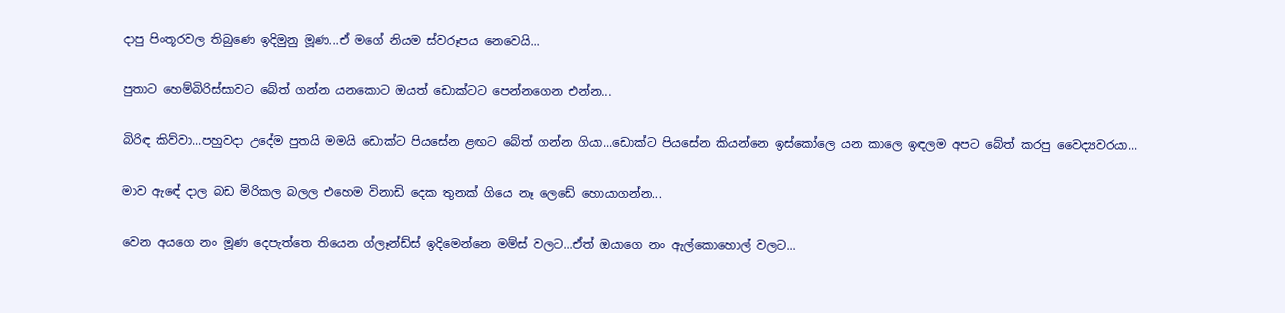දාපු පිංතූරවල තිබුණෙ ඉදිමුනු මූණ...ඒ මගේ නියම ස්වරූපය නෙවෙයි...

පුතාට හෙම්බිරිස්සාවට බේත් ගන්න යනකොට ඔයත් ඩොක්ටට පෙන්නගෙන එන්න...

බිරිඳ කිව්වා...පහුවදා උදේම පුතයි මමයි ඩොක්ට පියසේන ළඟට බේත් ගන්න ගියා...ඩොක්ට පියසේන කියන්නෙ ඉස්කෝලෙ යන කාලෙ ඉඳලම අපට බේත් කරපු වෛද්‍යවරයා...

මාව ඇඳේ දාල බඩ මිරිකල බලල එහෙම විනාඩි දෙක තුනක් ගියෙ නෑ ලෙඩේ හොයාගන්න...

වෙන අයගෙ නං මූණ දෙපැත්තෙ තියෙන ග්ලෑන්ඩ්ස් ඉදිමෙන්නෙ මම්ස් වලට...ඒත් ඔයාගෙ නං ඇල්කොහොල් වලට...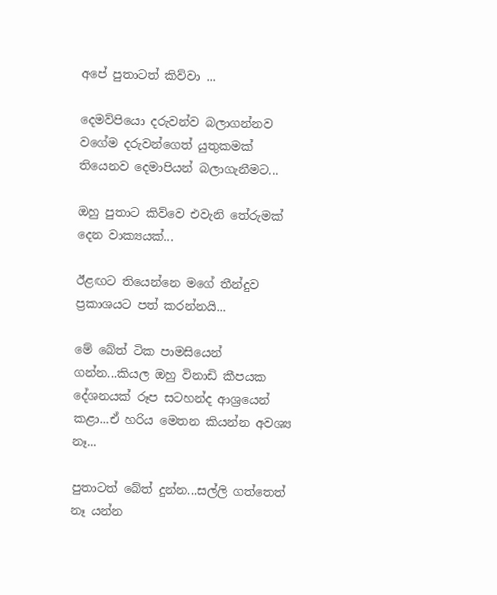අපේ පුතාටත් කිව්වා ...

දෙමව්පියො දරුවන්ව බලාගන්නව වගේම දරුවන්ගෙත් යුතුකමක් තියෙනව දෙමාපියන් බලාගැනීමට...

ඔහු පුතාට කිව්වෙ එවැනි තේරුමක් දෙන වාක්‍යයක්...

ඊළඟට තියෙන්නෙ මගේ තීන්දුව ප්‍රකාශයට පත් කරන්නයි...

මේ බේත් ටික පාමසියෙන් ගන්න...කියල ඔහු විනාඩි කීපයක දේශනයක් රූප සටහන්ද ආශ්‍රයෙන් කළා...ඒ හරිය මෙතන කියන්න අවශ්‍ය නෑ...

පුතාටත් බේත් දුන්න...සල්ලි ගත්තෙත් නෑ යන්න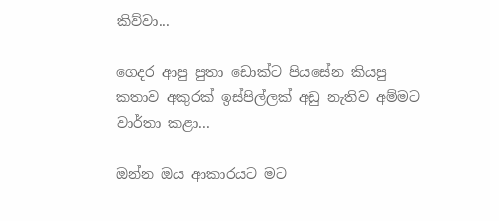කිව්වා...

ගෙදර ආපු පුතා ඩොක්ට පියසේන කියපු කතාව අකුරක් ඉස්පිල්ලක් අඩු නැතිව අම්මට වාර්තා කළා...

ඔන්න ඔය ආකාරයට මට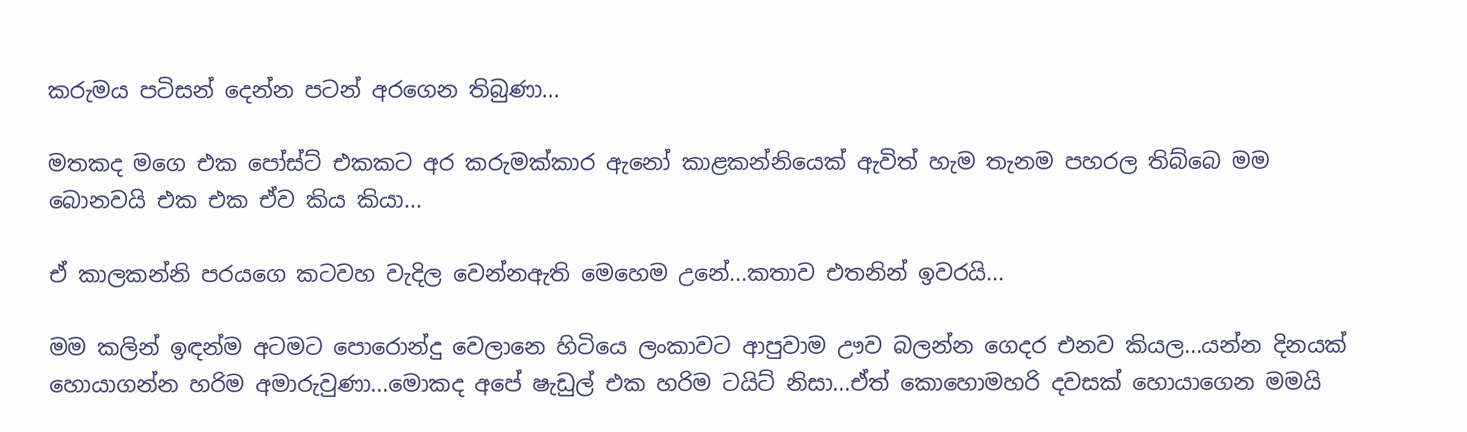කරුමය පටිසන් දෙන්න පටන් අරගෙන තිබුණා...

මතකද මගෙ එක පෝස්ට් එකකට අර කරුමක්කාර ඇනෝ කාළකන්නියෙක් ඇවිත් හැම තැනම පහරල තිබ්බෙ මම බොනවයි එක එක ඒව කිය කියා...

ඒ කාලකන්නි පරයගෙ කටවහ වැදිල වෙන්නඇති මෙහෙම උනේ...කතාව එතනින් ඉවරයි...

මම කලින් ඉඳන්ම අටමට පොරොන්දු වෙලානෙ හිටියෙ ලංකාවට ආපුවාම ඌව බලන්න ගෙදර එනව කියල...යන්න දිනයක් හොයාගන්න හරිම අමාරුවුණා...මොකද අපේ ෂැඩුල් එක හරිම ටයිට් නිසා...ඒත් කොහොමහරි දවසක් හොයාගෙන මමයි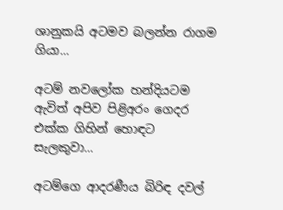ශානුකයි අටමව බලන්න රාගම ගියා...

අටම් නවලෝක හන්දියටම ඇවිත් අපිව පිළිඅරං ගෙදර එක්ක ගිහින් හොඳට සැලකුවා...

අටම්ගෙ ආදරණීය බිරිඳ දවල්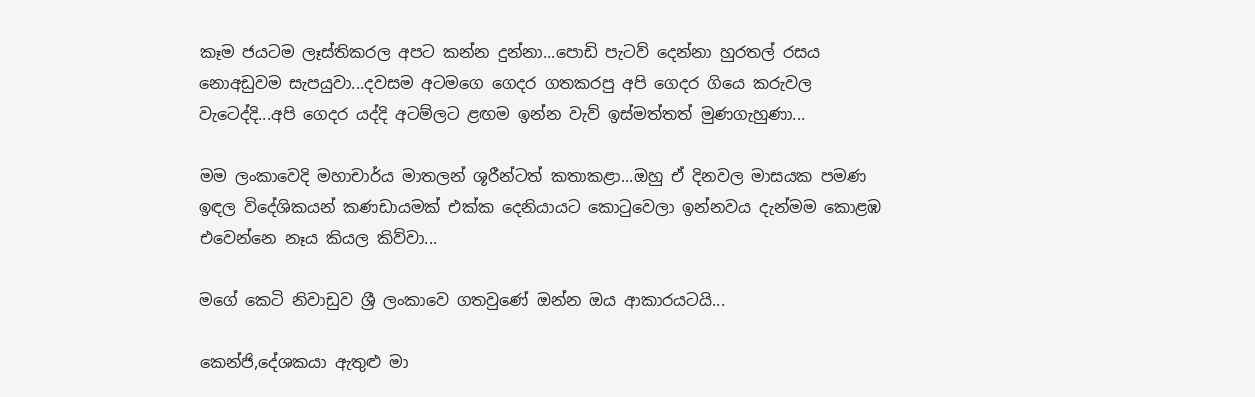කෑම ජයටම ලෑස්තිකරල අපට කන්න දුන්නා...පොඩි පැටව් දෙන්නා හුරතල් රසය නොඅඩුවම සැපයුවා...දවසම අටමගෙ ගෙදර ගතකරපු අපි ගෙදර ගියෙ කරුවල වැටෙද්දි...අපි ගෙදර යද්දි අටම්ලට ළඟම ඉන්න වැව් ඉස්මත්තත් මුණගැහුණා...

මම ලංකාවෙදි මහාචාර්ය මාතලන් ශූරීන්ටත් කතාකළා...ඔහු ඒ දිනවල මාසයක පමණ ඉඳල විදේශිකයන් කණඩායමක් එක්ක දෙනියායට කොටුවෙලා ඉන්නවය දැන්මම කොළඹ එවෙන්නෙ නෑය කියල කිව්වා...

මගේ කෙටි නිවාඩුව ශ්‍රී ලංකාවෙ ගතවුණේ ඔන්න ඔය ආකාරයටයි...

කෙන්ජි,දේශකයා ඇතුළු මා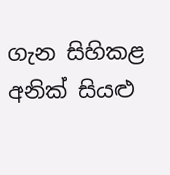ගැන සිහිකළ අනික් සියළු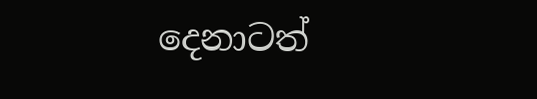දෙනාටත්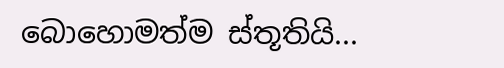බොහොමත්ම ස්තූතියි...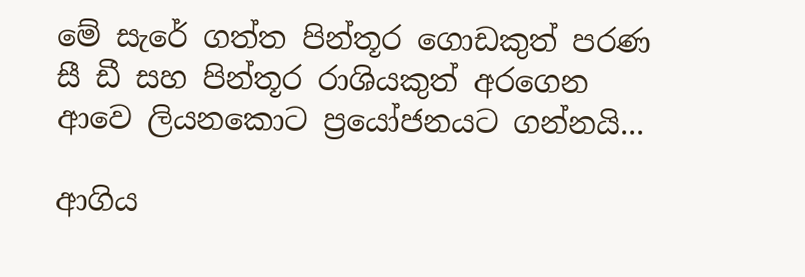මේ සැරේ ගත්ත පින්තූර ගොඩකුත් පරණ සී ඩී සහ පින්තූර රාශියකුත් අරගෙන ආවෙ ලියනකොට ප්‍රයෝජනයට ගන්නයි...

ආගිය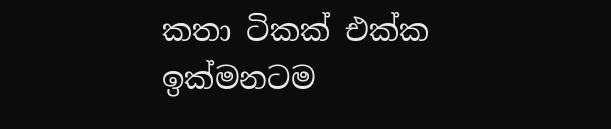කතා ටිකක් එක්ක ඉක්මනටම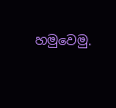හමුවෙමු.